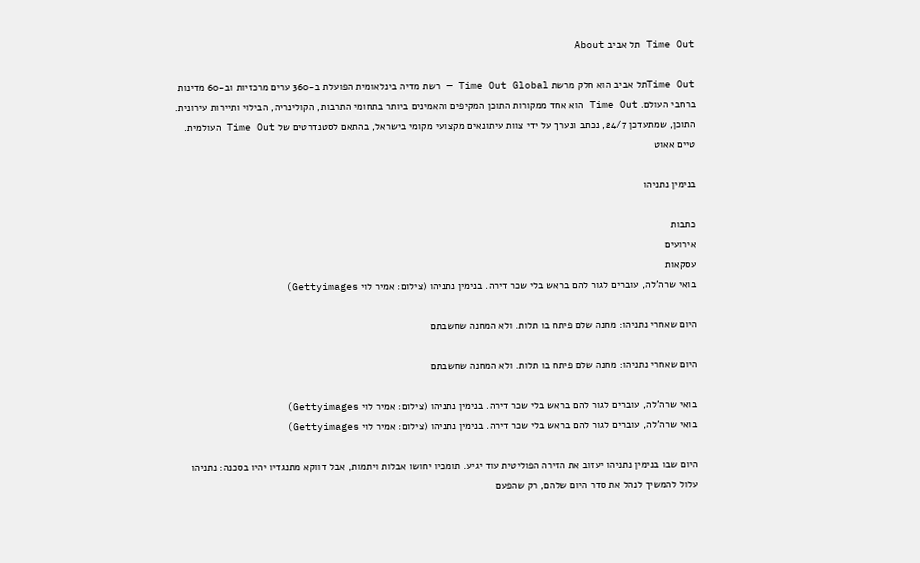Time Out תל אביב About

Time Outתל אביב הוא חלק מרשת Time Out Global — רשת מדיה בינלאומית הפועלת ב-360 ערים מרכזיות וב-60 מדינות ברחבי העולם. Time Out הוא אחד ממקורות התוכן המקיפים והאמינים ביותר בתחומי התרבות, הקולינריה, הבילוי ותיירות עירונית. התוכן, שמתעדכן 24/7, נכתב ונערך על ידי צוות עיתונאים מקצועי מקומי בישראל, בהתאם לסטנדרטים של Time Out העולמית.
טיים אאוט

בנימין נתניהו

כתבות
אירועים
עסקאות
בואי שרה'לה, עוברים לגור להם בראש בלי שכר דירה. בנימין נתניהו (צילום: אמיר לוי Gettyimages)

היום שאחרי נתניהו: מחנה שלם פיתח בו תלות. ולא המחנה שחשבתם

היום שאחרי נתניהו: מחנה שלם פיתח בו תלות. ולא המחנה שחשבתם

בואי שרה'לה, עוברים לגור להם בראש בלי שכר דירה. בנימין נתניהו (צילום: אמיר לוי Gettyimages)
בואי שרה'לה, עוברים לגור להם בראש בלי שכר דירה. בנימין נתניהו (צילום: אמיר לוי Gettyimages)

היום שבו בנימין נתניהו יעזוב את הזירה הפוליטית עוד יגיע. תומכיו יחושו אבלות ויתמות, אבל דווקא מתנגדיו יהיו בסכנה: נתניהו עלול להמשיך לנהל את סדר היום שלהם, רק שהפעם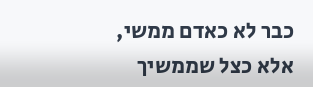כבר לא כאדם ממשי, אלא כצל שממשיך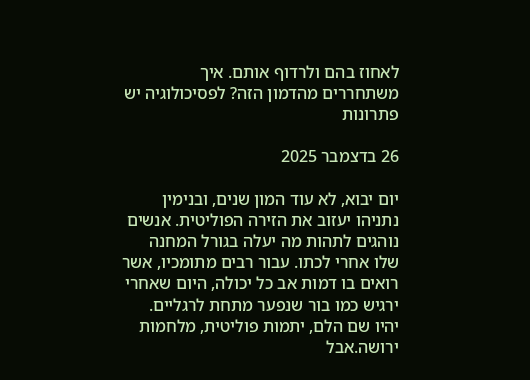לאחוז בהם ולרדוף אותם. איך משתחררים מהדמון הזה? לפסיכולוגיה יש פתרונות

26 בדצמבר 2025

יום יבוא, לא עוד המון שנים, ובנימין נתניהו יעזוב את הזירה הפוליטית. אנשים נוהגים לתהות מה יעלה בגורל המחנה שלו אחרי לכתו. עבור רבים מתומכיו, אשר רואים בו דמות אב כל יכולה, היום שאחרי ירגיש כמו בור שנפער מתחת לרגליים. יהיו שם הלם, יתמות פוליטית, מלחמות ירושה.אבל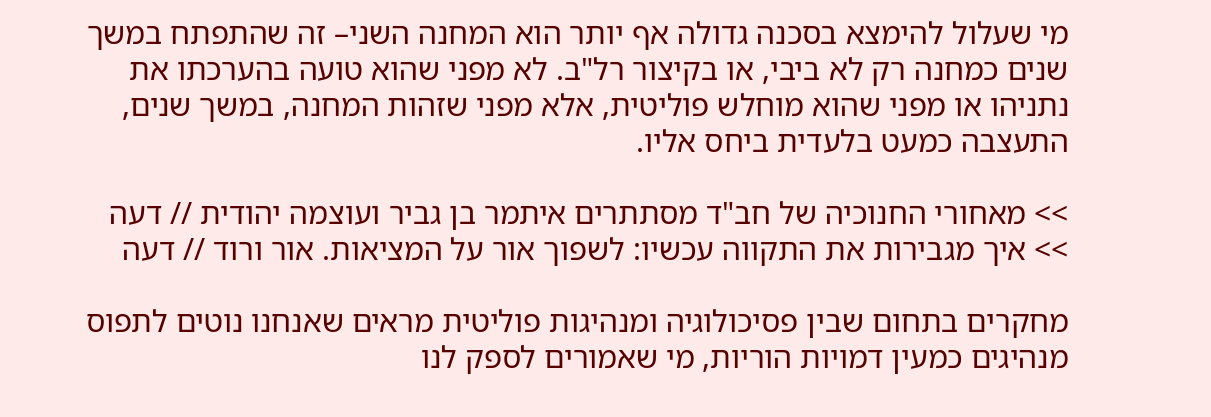מי שעלול להימצא בסכנה גדולה אף יותר הוא המחנה השני– זה שהתפתח במשך שנים כמחנה רק לא ביבי, או בקיצור רל"ב. לא מפני שהוא טועה בהערכתו את נתניהו או מפני שהוא מוחלש פוליטית, אלא מפני שזהות המחנה, במשך שנים, התעצבה כמעט בלעדית ביחס אליו.

>> מאחורי החנוכיה של חב"ד מסתתרים איתמר בן גביר ועוצמה יהודית // דעה
>> איך מגבירות את התקווה עכשיו: לשפוך אור על המציאות. אור ורוד // דעה

מחקרים בתחום שבין פסיכולוגיה ומנהיגות פוליטית מראים שאנחנו נוטים לתפוס מנהיגים כמעין דמויות הוריות, מי שאמורים לספק לנו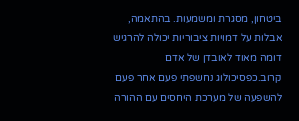ביטחון, מסגרת ומשמעות. בהתאמה, אבלות על דמויות ציבוריות יכולה להרגיש דומה מאוד לאובדן של אדם קרוב.כפסיכולוג נחשפתי פעם אחר פעם להשפעה של מערכת היחסים עם ההורה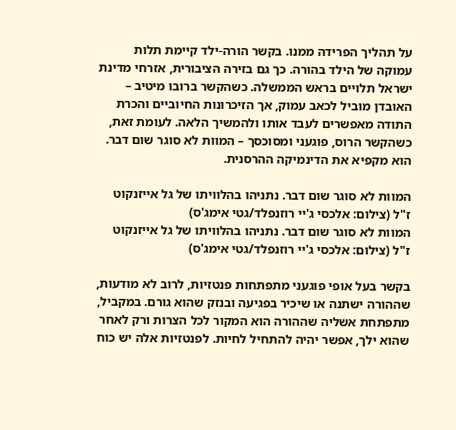על תהליך הפרידה ממנו. בקשר הורה-ילד קיימת תלות עמוקה של הילד בהורה. כך גם בזירה הציבורית, אזרחי מדינת ישראל תלויים בראש הממשלה. כשהקשר ברובו מיטיב – האובדן מוביל לכאב עמוק, אך הזיכרונות החיוביים והכרת התודה מאפשרים לעבד אותו ולהמשיך הלאה. לעומת זאת, כשהקשר הרוס, פוגעני ומסוכסך – המוות לא סוגר שום דבר. הוא מקפיא את הדינמיקה ההרסנית.

המוות לא סוגר שום דבר. נתניהו בהלוויתו של גל אייזנקוט ז"ל (צילום: אלכסי ג'יי רוזנפלד/גטי אימג'ס)
המוות לא סוגר שום דבר. נתניהו בהלוויתו של גל אייזנקוט ז"ל (צילום: אלכסי ג'יי רוזנפלד/גטי אימג'ס)

בקשר בעל אופי פוגעני מתפתחות פנטזיות, לרוב לא מודעות, שההורה ישתנה או שיכיר בפגיעה ובנזק שהוא גורם. במקביל, מתפתחת אשליה שההורה הוא המקור לכל הצרות ורק לאחר שהוא ילך, אפשר יהיה להתחיל לחיות. לפנטזיות אלה יש כוח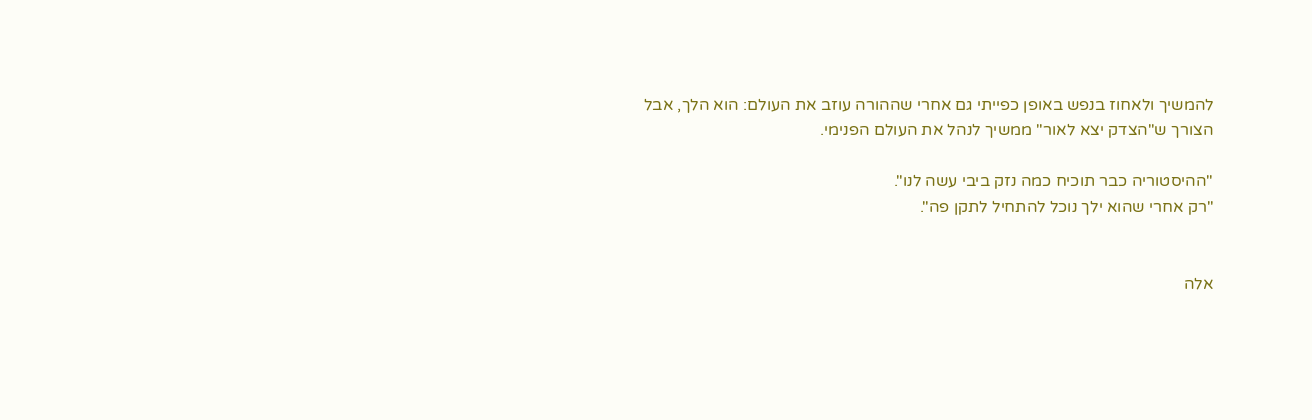להמשיך ולאחוז בנפש באופן כפייתי גם אחרי שההורה עוזב את העולם: הוא הלך, אבל הצורך ש"הצדק יצא לאור" ממשיך לנהל את העולם הפנימי.

"ההיסטוריה כבר תוכיח כמה נזק ביבי עשה לנו".
"רק אחרי שהוא ילך נוכל להתחיל לתקן פה".


אלה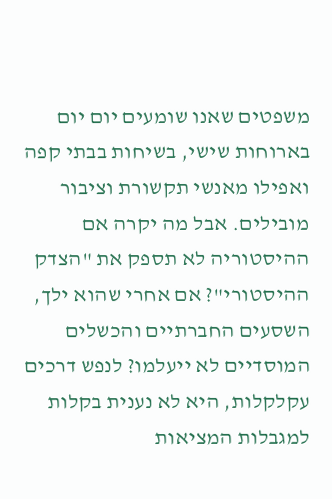משפטים שאנו שומעים יום יום בארוחות שישי, בשיחות בבתי קפה ואפילו מאנשי תקשורת וציבור מובילים. אבל מה יקרה אם ההיסטוריה לא תספק את "הצדק ההיסטורי"? אם אחרי שהוא ילך, השסעים החברתיים והכשלים המוסדיים לא ייעלמו? לנפש דרכים עקלקלות, היא לא נענית בקלות למגבלות המציאות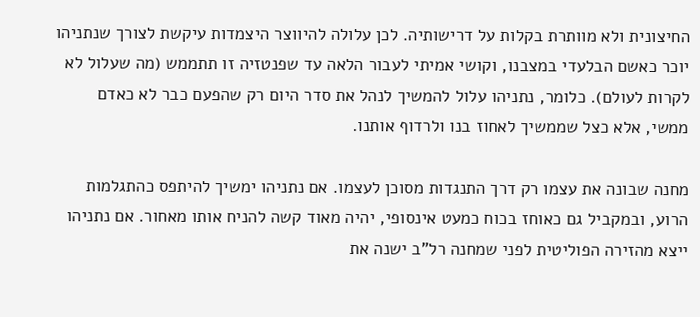החיצונית ולא מוותרת בקלות על דרישותיה. לכן עלולה להיווצר היצמדות עיקשת לצורך שנתניהו יוכר כאשם הבלעדי במצבנו, וקושי אמיתי לעבור הלאה עד שפנטזיה זו תתממש (מה שעלול לא לקרות לעולם). כלומר, נתניהו עלול להמשיך לנהל את סדר היום רק שהפעם כבר לא כאדם ממשי, אלא כצל שממשיך לאחוז בנו ולרדוף אותנו.

מחנה שבונה את עצמו רק דרך התנגדות מסוכן לעצמו. אם נתניהו ימשיך להיתפס כהתגלמות הרוע, ובמקביל גם כאוחז בכוח כמעט אינסופי, יהיה מאוד קשה להניח אותו מאחור. אם נתניהו ייצא מהזירה הפוליטית לפני שמחנה רל"ב ישנה את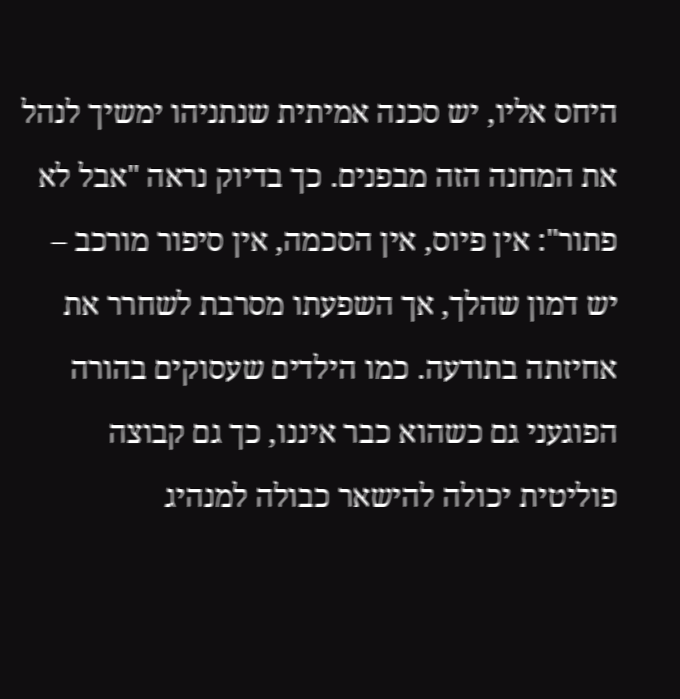היחס אליו, יש סכנה אמיתית שנתניהו ימשיך לנהל את המחנה הזה מבפנים. כך בדיוק נראה "אבל לא פתור": אין פיוס, אין הסכמה, אין סיפור מורכב – יש דמון שהלך, אך השפעתו מסרבת לשחרר את אחיזתה בתודעה. כמו הילדים שעסוקים בהורה הפוגעני גם כשהוא כבר איננו, כך גם קבוצה פוליטית יכולה להישאר כבולה למנהיג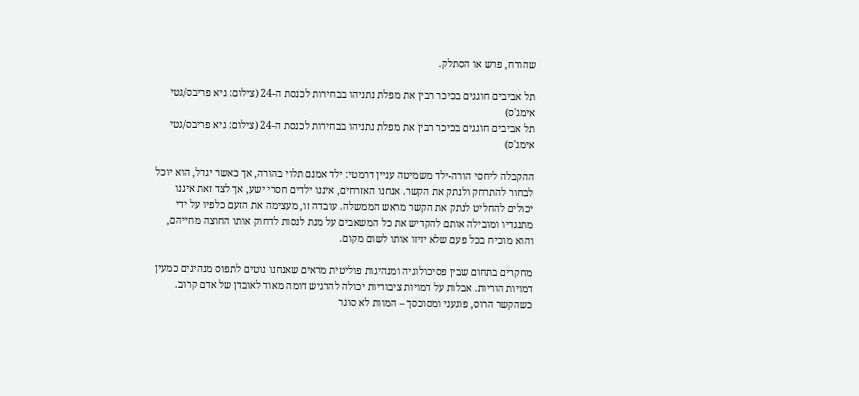שהודח, פרש או הסתלק.

תל אביבים חוגגים בכיכר רבין את מפלת נתניהו בבחירות לכנסת ה-24 (צילום: גיא פריבס/גטי אימג'ס)
תל אביבים חוגגים בכיכר רבין את מפלת נתניהו בבחירות לכנסת ה-24 (צילום: גיא פריבס/גטי אימג'ס)

ההקבלה ליחסי הורה-ילד משמיטה עניין דרמטי: ילד אמנם תלוי בהורה, אך כאשר יגדל, הוא יוכל לבחור להתרחק ולנתק את הקשר. אנחנו האזרחים, איננו ילדים חסרי ישע, אך לצד זאת איננו יכולים להחליט לנתק את הקשר מראש הממשלה. עובדה זו, מעצימה את הזעם כלפיו על ידי מתנגדיו ומובילה אותם להקדיש את כל המשאבים על מנת לנסות לדחוק אותו החוצה מחייהם, והוא מוכיח בכל פעם שלא יזיזו אותו לשום מקום.

מחקרים בתחום שבין פסיכולוגיה ומנהיגות פוליטית מראים שאנחנו נוטים לתפוס מנהיגים כמעין דמויות הוריות. אבלות על דמויות ציבוריות יכולה להרגיש דומה מאוד לאובדן של אדם קרוב. כשהקשר הרוס, פוגעני ומסוכסך – המוות לא סוגר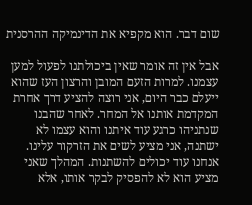שום דבר. הוא מקפיא את הדינמיקה ההרסנית

אבל אין זה אומר שאין ביכולתנו לפעול למען עצמנו. למרות הזעם המובן והרצון העז שהוא ייעלם כבר היום, אני רוצה להציע דרך אחרת המקדמת אותנו אל המחר. לאחר שהבנו שנתניהו כרגע עוד איתנו והוא עצמו לא ישתנה, אני מציע לשים את הזרקור עלינו. אנחנו עוד יכולים להשתנות. המהלך שאני מציע הוא לא להפסיק לבקר אותו, אלא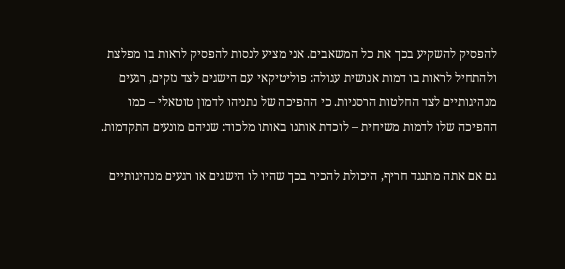להפסיק להשקיע בכך את כל המשאבים. אני מציע לנסות להפסיק לראות בו מפלצת ולהתחיל לראות בו דמות אנושית עגולה: פוליטיקאי עם הישגים לצד נזקים, רגעים מנהיגותיים לצד החלטות הרסניות. כי ההפיכה של נתניהו לדמון טוטאלי – כמו ההפיכה שלו לדמות משיחית – לוכדת אותנו באותו מלכוד: שניהם מונעים התקדמות.

גם אם אתה מתנגד חריף, היכולת להכיר בכך שהיו לו הישגים או רגעים מנהיגותיים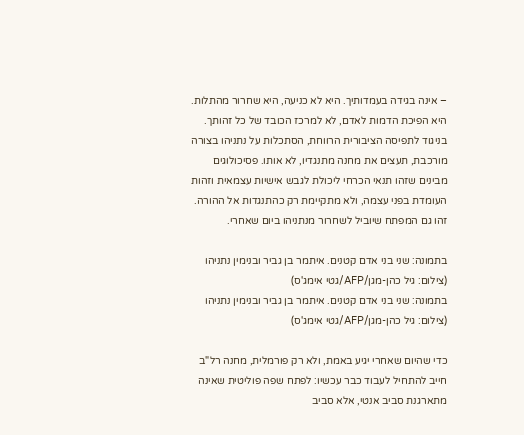– אינה בגידה בעמדותיך. היא לא כניעה, היא שחרור מהתלות. היא הפיכת הדמות לאדם, לא למרכז הכובד של כל זהותך. בניגוד לתפיסה הציבורית הרווחת, הסתכלות על נתניהו בצורה מורכבת, תעצים את מחנה מתנגדיו, לא אותו. פסיכולוגים מבינים שזהו תנאי הכרחי ליכולת לגבש אישיות עצמאית וזהות העומדת בפני עצמה, ולא מתקיימת רק כהתנגדות אל ההורה. זהו גם המפתח שיוביל לשחרור מנתניהו ביום שאחרי.

בתמונה: שני בני אדם קטנים. איתמר בן גביר ובנימין נתניהו (צילום: גיל כהן-מגן/AFP/גטי אימג'ס)
בתמונה: שני בני אדם קטנים. איתמר בן גביר ובנימין נתניהו (צילום: גיל כהן-מגן/AFP/גטי אימג'ס)

כדי שהיום שאחרי יגיע באמת, ולא רק פורמלית, מחנה רל"ב חייב להתחיל לעבוד כבר עכשיו: לפתח שפה פוליטית שאינה מתארגנת סביב אנטי, אלא סביב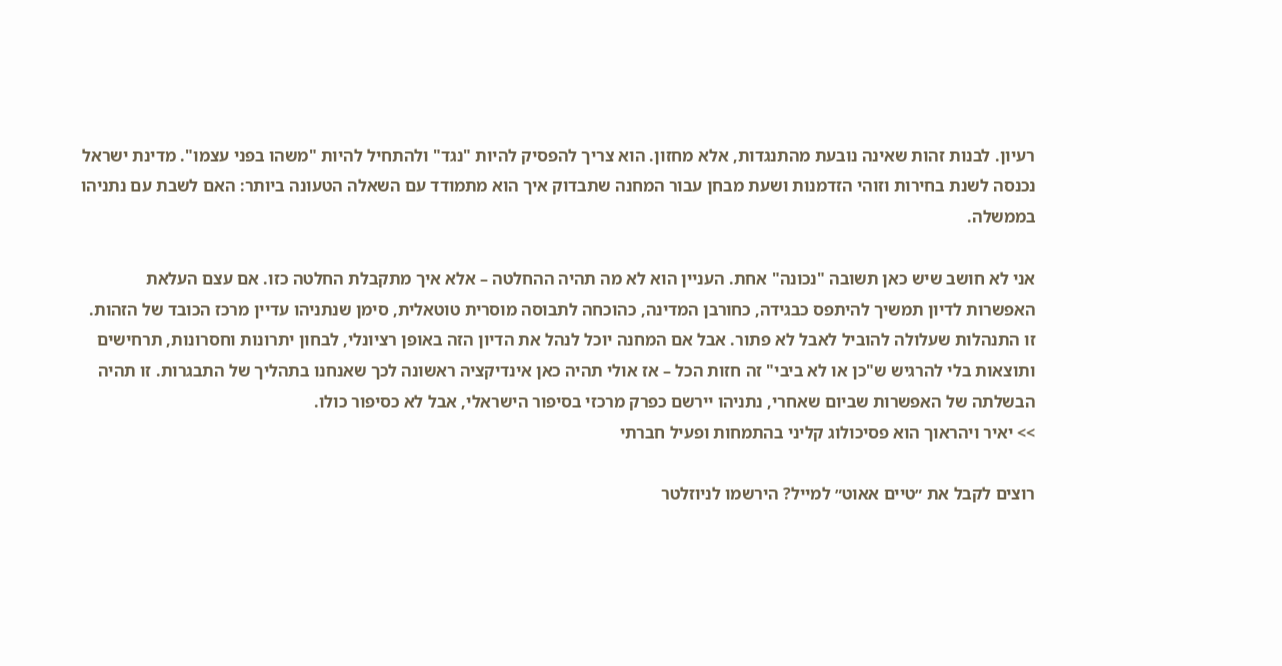רעיון. לבנות זהות שאינה נובעת מהתנגדות, אלא מחזון. הוא צריך להפסיק להיות "נגד" ולהתחיל להיות "משהו בפני עצמו". מדינת ישראל נכנסה לשנת בחירות וזוהי הזדמנות ושעת מבחן עבור המחנה שתבדוק איך הוא מתמודד עם השאלה הטעונה ביותר: האם לשבת עם נתניהו בממשלה.

אני לא חושב שיש כאן תשובה "נכונה" אחת. העניין הוא לא מה תהיה ההחלטה – אלא איך מתקבלת החלטה כזו. אם עצם העלאת האפשרות לדיון תמשיך להיתפס כבגידה, כחורבן המדינה, כהוכחה לתבוסה מוסרית טוטאלית, סימן שנתניהו עדיין מרכז הכובד של הזהות. זו התנהלות שעלולה להוביל לאבל לא פתור. אבל אם המחנה יוכל לנהל את הדיון הזה באופן רציונלי, לבחון יתרונות וחסרונות, תרחישים ותוצאות בלי להרגיש ש"כן או לא ביבי" זה חזות הכל – אז אולי תהיה כאן אינדיקציה ראשונה לכך שאנחנו בתהליך של התבגרות. זו תהיה הבשלתה של האפשרות שביום שאחרי, נתניהו יירשם כפרק מרכזי בסיפור הישראלי, אבל לא כסיפור כולו.
>> יאיר ויהראוך הוא פסיכולוג קליני בהתמחות ופעיל חברתי

רוצים לקבל את ״טיים אאוט״ למייל? הירשמו לניוזלטר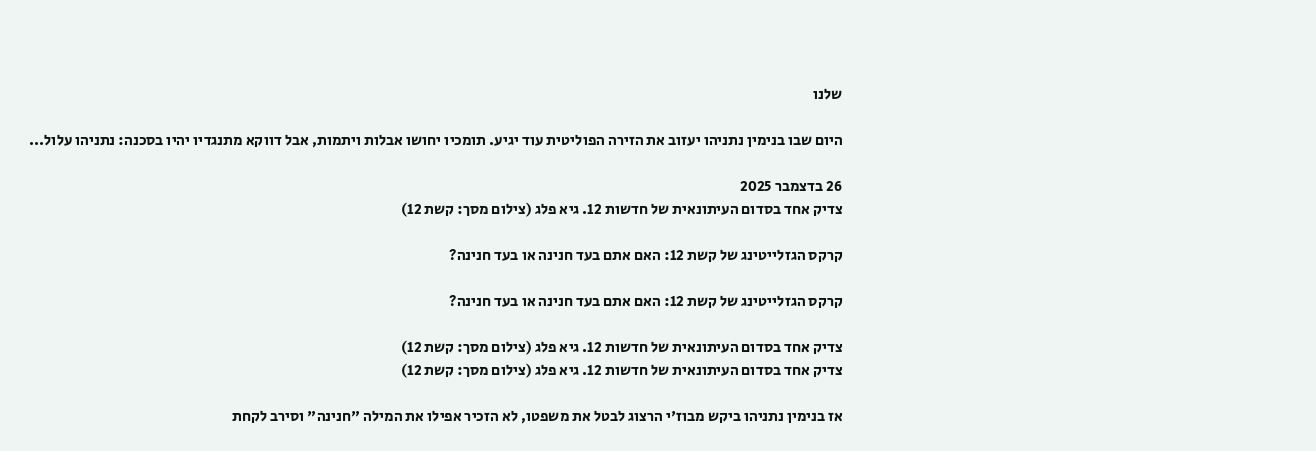שלנו

היום שבו בנימין נתניהו יעזוב את הזירה הפוליטית עוד יגיע. תומכיו יחושו אבלות ויתמות, אבל דווקא מתנגדיו יהיו בסכנה: נתניהו עלול...

26 בדצמבר 2025
צדיק אחד בסדום העיתונאית של חדשות 12. גיא פלג (צילום מסך: קשת 12)

קרקס הגזלייטינג של קשת 12: האם אתם בעד חנינה או בעד חנינה?

קרקס הגזלייטינג של קשת 12: האם אתם בעד חנינה או בעד חנינה?

צדיק אחד בסדום העיתונאית של חדשות 12. גיא פלג (צילום מסך: קשת 12)
צדיק אחד בסדום העיתונאית של חדשות 12. גיא פלג (צילום מסך: קשת 12)

אז בנימין נתניהו ביקש מבוז'י הרצוג לבטל את משפטו, לא הזכיר אפילו את המילה "חנינה" וסירב לקחת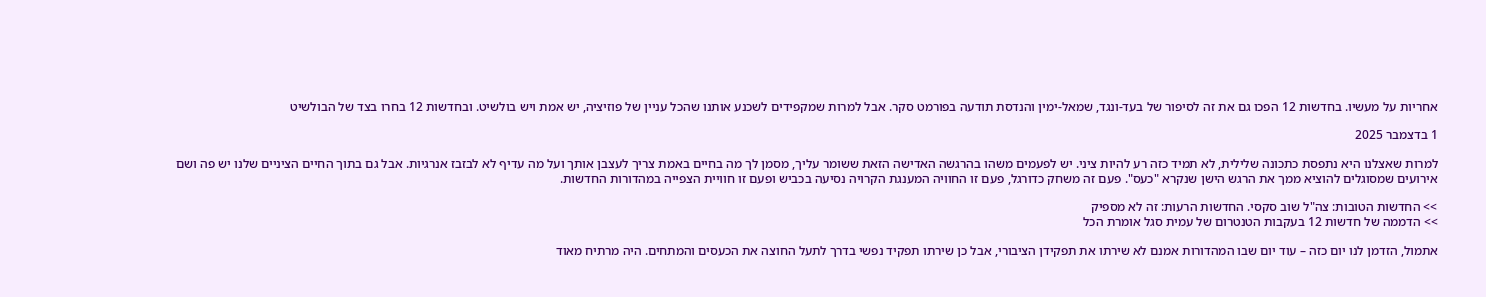אחריות על מעשיו. בחדשות 12 הפכו גם את זה לסיפור של בעד-ונגד, שמאל-ימין והנדסת תודעה בפורמט סקר. אבל למרות שמקפידים לשכנע אותנו שהכל עניין של פוזיציה, יש אמת ויש בולשיט. ובחדשות 12 בחרו בצד של הבולשיט

1 בדצמבר 2025

למרות שאצלנו היא נתפסת כתכונה שלילית, לא תמיד כזה רע להיות ציני. יש לפעמים משהו בהרגשה האדישה הזאת ששומר עליך, מסמן לך מה בחיים באמת צריך לעצבן אותך ועל מה עדיף לא לבזבז אנרגיות. אבל גם בתוך החיים הציניים שלנו יש פה ושם אירועים שמסוגלים להוציא ממך את הרגש הישן שנקרא "כעס". פעם זה משחק כדורגל, פעם זו החוויה המענגת הקרויה נסיעה בכביש ופעם זו חוויית הצפייה במהדורות החדשות.

>> החדשות הטובות: צה"ל שוב סקסי. החדשות הרעות: זה לא מספיק
>> הדממה של חדשות 12 בעקבות הטנטרום של עמית סגל אומרת הכל

אתמול, הזדמן לנו יום כזה – עוד יום שבו המהדורות אמנם לא שירתו את תפקידן הציבורי, אבל כן שירתו תפקיד נפשי בדרך לתעל החוצה את הכעסים והמתחים. היה מרתיח מאוד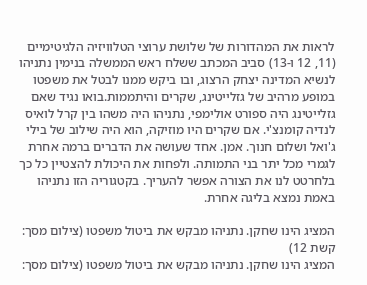לראות את המהדורות של שלושת ערוצי הטלוויזיה הלגיטימיים (11, 12 ו-13) סביב המכתב ששלח ראש הממשלה בנימין נתניהו לנשיא המדינה יצחק הרצוג, ובו ביקש ממנו לבטל את משפטו במופע מרהיב של גזלייטינג, שקרים והיתממות.בואו נגיד שאם גזלייטינג היה ספורט אולימפי, נתניהו היה משהו בין קרל לואיס לנדיה קומנצ'י. אם שקרים היו מוזיקה, הוא היה שילוב של בילי ג'ואל ושלום חנוך. אמן. אחד שעושה את הדברים ברמה אחרת לגמרי מכל יתר בני התמותה. ולפחות את היכולת להצטיין כל כך בלחרטט לנו את הצורה אפשר להעריך. בקטגוריה הזו נתניהו באמת נמצא בליגה אחרת.

המציג הינו שחקן. נתניהו מבקש את ביטול משפטו (צילום מסך: קשת 12)
המציג הינו שחקן. נתניהו מבקש את ביטול משפטו (צילום מסך: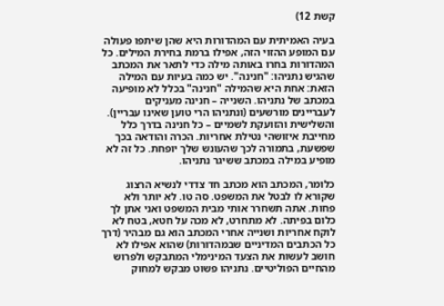קשת 12)

בעיה האמיתית עם המהדורות היא שהן שיתפו פעולה עם המופע ההזוי הזה, אפילו ברמת בחירת המילים. כל המהדורות בחרו באותה מילה כדי לתאר את המכתב שהגיש נתניהו: "חנינה". יש כמה בעיות עם המילה הזאת: אחת היא שהמילה "חנינה" בכלל לא מופיעה במכתב של נתניהו. השנייה – חנינה מעניקים לעבריינים מורשעים (ונתניהו הרי טוען שאינו עבריין). והשלישית והזועקת לשמיים – כל חנינה בדרך כלל מחייבת איזושהי נטילת אחריות. הכרה והודאה בכך שפשעת, בתמורה לכך שהעונש שלך יופחת. כל זה לא מופיע במילה במכתב ששיגר נתניהו.

כלומר, המכתב הוא מכתב חד צדדי לנשיא הרצוג שקורא לו לבטל את המשפט. סה טו. לא יותר ולא פחות. אתה תשחרר אותי מבית המשפט ואני אתן לך כלום בפיתה. לא מתחרט, לא מכה על חטא, בטח לא לוקח אחריות ושנייה אחרי המכתב הוא גם מבהיר (דרך כל הכתבים המדיניים שבמהדורות) שהוא אפילו לא חושב לעשות את הצעד המינימלי המתבקש ולפרוש מהחיים הפוליטיים. נתניהו פשוט מבקש למחוק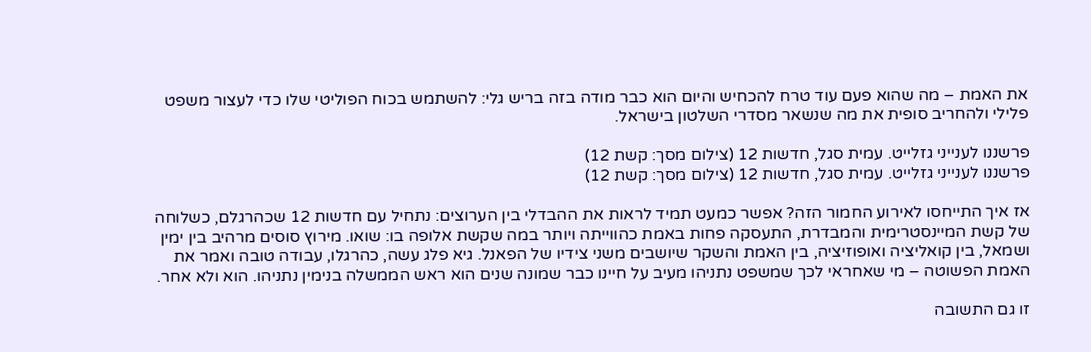את האמת – מה שהוא פעם עוד טרח להכחיש והיום הוא כבר מודה בזה בריש גלי: להשתמש בכוח הפוליטי שלו כדי לעצור משפט פלילי ולהחריב סופית את מה שנשאר מסדרי השלטון בישראל.

פרשננו לענייני גזלייט. עמית סגל, חדשות 12 (צילום מסך: קשת 12)
פרשננו לענייני גזלייט. עמית סגל, חדשות 12 (צילום מסך: קשת 12)

אז איך התייחסו לאירוע החמור הזה? אפשר כמעט תמיד לראות את ההבדלי בין הערוצים: נתחיל עם חדשות 12 שכהרגלם, כשלוחה של קשת המיינסטרימית והמבדרת, התעסקה פחות באמת כהווייתה ויותר במה שקשת אלופה בו: שואו. מירוץ סוסים מרהיב בין ימין ושמאל, בין קואליציה ואופוזיציה, בין האמת והשקר שיושבים משני צידיו של הפאנל. גיא פלג עשה, כהרגלו, עבודה טובה ואמר את האמת הפשוטה – מי שאחראי לכך שמשפט נתניהו מעיב על חיינו כבר שמונה שנים הוא ראש הממשלה בנימין נתניהו. הוא ולא אחר.

זו גם התשובה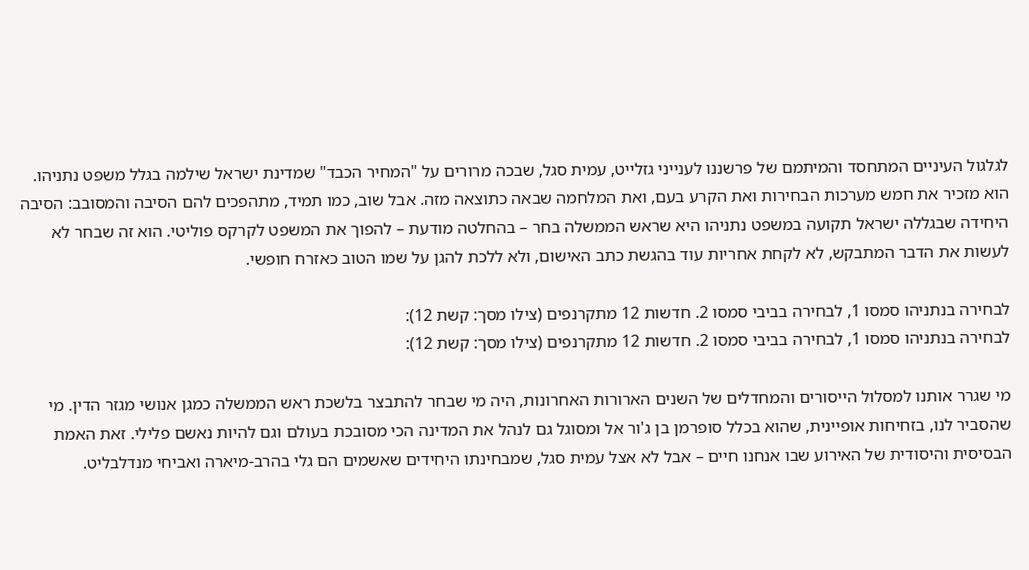לגלגול העיניים המתחסד והמיתמם של פרשננו לענייני גזלייט, עמית סגל, שבכה מרורים על "המחיר הכבד" שמדינת ישראל שילמה בגלל משפט נתניהו. הוא מזכיר את חמש מערכות הבחירות ואת הקרע בעם, ואת המלחמה שבאה כתוצאה מזה. אבל שוב, כמו תמיד, מתהפכים להם הסיבה והמסובב: הסיבה היחידה שבגללה ישראל תקועה במשפט נתניהו היא שראש הממשלה בחר – בהחלטה מודעת – להפוך את המשפט לקרקס פוליטי. הוא זה שבחר לא לעשות את הדבר המתבקש, לא לקחת אחריות עוד בהגשת כתב האישום, ולא ללכת להגן על שמו הטוב כאזרח חופשי.

לבחירה בנתניהו סמסו 1, לבחירה בביבי סמסו 2. חדשות 12 מתקרנפים (צילו מסך: קשת 12):
לבחירה בנתניהו סמסו 1, לבחירה בביבי סמסו 2. חדשות 12 מתקרנפים (צילו מסך: קשת 12):

מי שגרר אותנו למסלול הייסורים והמחדלים של השנים הארורות האחרונות, היה מי שבחר להתבצר בלשכת ראש הממשלה כמגן אנושי מגזר הדין. מי שהסביר לנו, בזחיחות אופיינית, שהוא בכלל סופרמן בן ג'ור אל ומסוגל גם לנהל את המדינה הכי מסובכת בעולם וגם להיות נאשם פלילי. זאת האמת הבסיסית והיסודית של האירוע שבו אנחנו חיים – אבל לא אצל עמית סגל, שמבחינתו היחידים שאשמים הם גלי בהרב-מיארה ואביחי מנדלבליט.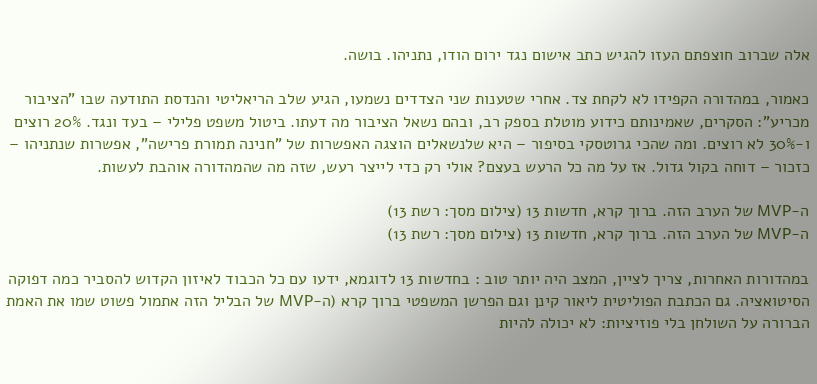אלה שברוב חוצפתם העזו להגיש כתב אישום נגד ירום הודו, נתניהו. בושה.

כאמור, במהדורה הקפידו לא לקחת צד. אחרי שטענות שני הצדדים נשמעו, הגיע שלב הריאליטי והנדסת התודעה שבו "הציבור מכריע": הסקרים, שאמינותם כידוע מוטלת בספק רב, ובהם נשאל הציבור מה דעתו. ביטול משפט פלילי – בעד ונגד. 20% רוצים ו-30% לא רוצים. ומה שהכי גרוטסקי בסיפור – היא שלנשאלים הוצגה האפשרות של "חנינה תמורת פרישה", אפשרות שנתניהו – כזכור – דוחה בקול גדול. אז על מה כל הרעש בעצם? אולי רק כדי לייצר רעש, שזה מה שהמהדורה אוהבת לעשות.

ה-MVP של הערב הזה. ברוך קרא, חדשות 13 (צילום מסך: רשת 13)
ה-MVP של הערב הזה. ברוך קרא, חדשות 13 (צילום מסך: רשת 13)

במהדורות האחרות, צריך לציין, המצב היה יותר טוב : בחדשות 13 לדוגמא, ידעו עם כל הכבוד לאיזון הקדוש להסביר כמה דפוקה הסיטואציה. גם הכתבת הפוליטית ליאור קינן וגם הפרשן המשפטי ברוך קרא (ה-MVP של הבליל הזה אתמול פשוט שמו את האמת הברורה על השולחן בלי פוזיציות: לא יכולה להיות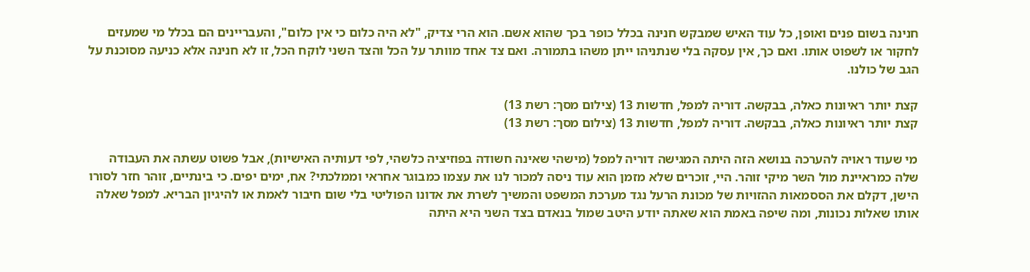חנינה בשום פנים ואופן, כל עוד האיש שמבקש חנינה בכלל כופר בכך שהוא אשם. הוא הרי צדיק, "לא היה כלום כי אין כלום", והעבריינים הם בכלל מי שמעזים לחקור או לשפוט אותו. ואם כך, אין עסקה בלי שנתניהו ייתן משהו בתמורה. ואם צד אחד מוותר על הכל והצד השני לוקח הכל, זו לא חנינה אלא כניעה מסוכנת על הגב של כולנו.

קצת יותר ראיונות כאלה, בבקשה. דוריה למפל, חדשות 13 (צילום מסך: רשת 13)
קצת יותר ראיונות כאלה, בבקשה. דוריה למפל, חדשות 13 (צילום מסך: רשת 13)

מי שעוד ראויה להערכה בנושא הזה היתה המגישה דוריה למפל (מישהי שאינה חשודה בפוזיציה כלשהי, לפי דעותיה האישיות), אבל פשוט עשתה את העבודה שלה כמראיינת מול השר מיקי זוהר. היי, זוכרים שלא מזמן הוא עוד ניסה למכור לנו את עצמו כמבוגר אחראי וממלכתי? אח, ימים יפים. כי בינתיים, זוהר חזר לסורו הישן, דקלם את הססמאות ההזויות של מכונת הרעל נגד מערכת המשפט והמשיך לשרת את אדונו הפוליטי בלי שום חיבור לאמת או להיגיון הבריא. למפל שאלה אותו שאלות נכונות, ומה שיפה באמת הוא שאתה יודע היטב שמול בנאדם בצד השני היא היתה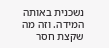נשכנית באותה המידה. וזה מה שקצת חסר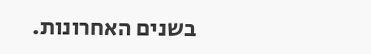בשנים האחרונות.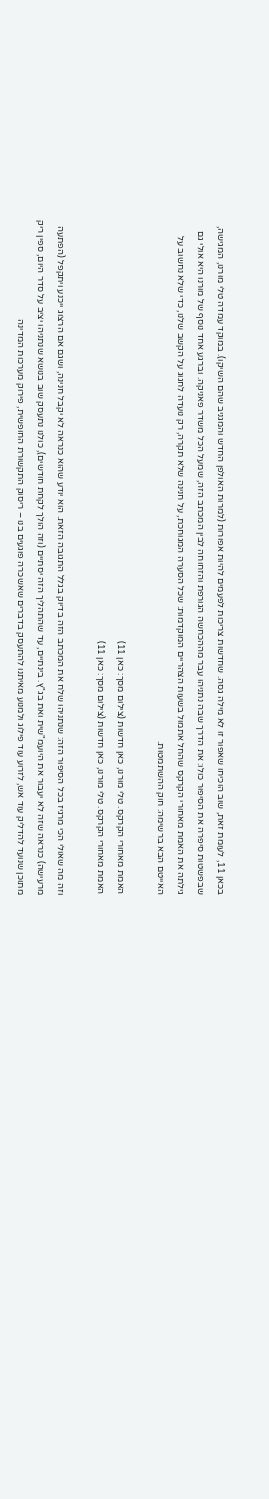בכאן 11, לעומת זאת, שוב הוכיחו שאפור זו לא מילה גסה. שחדשות צריכות לפעמים להיות אפורות (למרות האולפן החדש והמגניב שהם השיקו). במוקד עמדה טלי מורנו, המגישה, שבפשטות סיפרה את הסיפור כולו: את הדרך שבה נתניהו עבר מההכחשה הגורפת והזחוחה לבין המכתב הזה, שמעל הכל משדר פאניקה. וברגע אחד נוסף של מורנו היא אולי גם גילתה את האמת מאחורי הקרקס שהחל אתמול בשעות הצהריים המוקדמות: שכל הסערה המגוחכת, על חנינה שלא תקרה, רק נועדה לחגוג על הקשב שלנו, כדי שלא נחשוב על האייטם הבא ברשימה: חוק ההשתמטות.

האמת מאחורי הקרקס. טלי מורנו, כאן חדשות (צילום מסך: כאן 11)
האמת מאחורי הקרקס. טלי מורנו, כאן חדשות (צילום מסך: כאן 11)

וזה מה שאולי הכי מרגיז בכל הסיפור הזה: שנתניהו שלח את המכתב הזה בדיוק בגלל התגובה הזאת. הוא יודע שהוא כנראה לא יקבל חנינה, ושגם אם הרצוג ייכנע ויתקפל (הפתעה מרעישה) כנראה שזה לא יעבור את היועמ"שית ואת בג"ץ. בינתיים, עד שהתהליך הזה יסתיים (וזה הולך לקחת חודשים), כולנו נתעסק שוב בנושא שנתניהו יציב על סדר היום, ספין ריק מתוכן שנועד להדליק עוד אש, לזרוע עוד פילוג ולמנוע מאיתנו להתעסק בדברים שאשכרה פוגעים בנו – ריסוק התקשורת החופשית, פירוק מערכות המדינה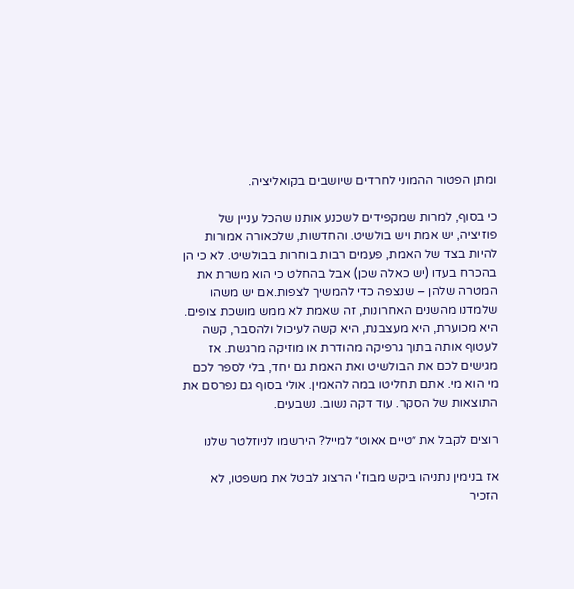ומתן הפטור ההמוני לחרדים שיושבים בקואליציה.

כי בסוף, למרות שמקפידים לשכנע אותנו שהכל עניין של פוזיציה, יש אמת ויש בולשיט. והחדשות, שלכאורה אמורות להיות בצד של האמת, פעמים רבות בוחרות בבולשיט. לא כי הן בהכרח בעדו (יש כאלה שכן) אבל בהחלט כי הוא משרת את המטרה שלהן – שנצפה כדי להמשיך לצפות.אם יש משהו שלמדנו מהשנים האחרונות, זה שאמת לא ממש מושכת צופים. היא מכוערת, היא מעצבנת, היא קשה לעיכול ולהסבר, קשה לעטוף אותה בתוך גרפיקה מהודרת או מוזיקה מרגשת. אז מגישים לכם את הבולשיט ואת האמת גם יחד, בלי לספר לכם מי הוא מי. אתם תחליטו במה להאמין. אולי בסוף גם נפרסם את התוצאות של הסקר. עוד דקה נשוב. נשבעים.

רוצים לקבל את ״טיים אאוט״ למייל? הירשמו לניוזלטר שלנו

אז בנימין נתניהו ביקש מבוז'י הרצוג לבטל את משפטו, לא הזכיר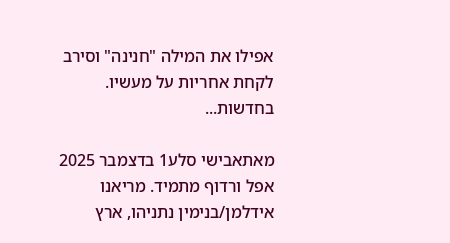אפילו את המילה "חנינה" וסירב לקחת אחריות על מעשיו. בחדשות...

מאתאבישי סלע1 בדצמבר 2025
אפל ורדוף מתמיד. מריאנו אידלמן/בנימין נתניהו, ארץ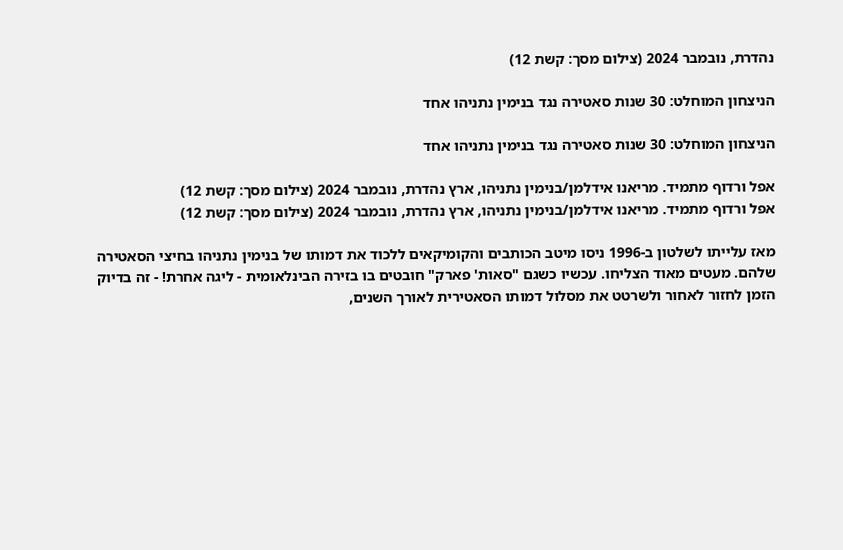נהדרת, נובמבר 2024 (צילום מסך: קשת 12)

הניצחון המוחלט: 30 שנות סאטירה נגד בנימין נתניהו אחד

הניצחון המוחלט: 30 שנות סאטירה נגד בנימין נתניהו אחד

אפל ורדוף מתמיד. מריאנו אידלמן/בנימין נתניהו, ארץ נהדרת, נובמבר 2024 (צילום מסך: קשת 12)
אפל ורדוף מתמיד. מריאנו אידלמן/בנימין נתניהו, ארץ נהדרת, נובמבר 2024 (צילום מסך: קשת 12)

מאז עלייתו לשלטון ב-1996 ניסו מיטב הכותבים והקומיקאים ללכוד את דמותו של בנימין נתניהו בחיצי הסאטירה שלהם. מעטים מאוד הצליחו. עכשיו כשגם "סאות' פארק" חובטים בו בזירה הבינלאומית - ליגה אחרת! - זה בדיוק הזמן לחזור לאחור ולשרטט את מסלול דמותו הסאטירית לאורך השנים,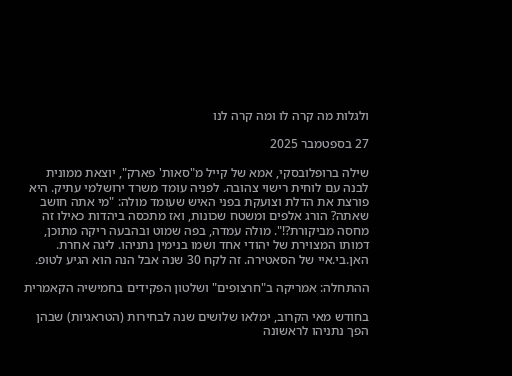ולגלות מה קרה לו ומה קרה לנו

27 בספטמבר 2025

שילה ברופלובסקי, אמא של קייל מ"סאות' פארק", יוצאת ממונית לבנה עם לוחית רישוי צהובה. לפניה עומד משרד ירושלמי עתיק. היא פורצת את הדלת וצועקת בפני האיש שעומד מולה: "מי אתה חושב שאתה? הורג אלפים ומשטח שכונות, ואז מתכסה ביהדות כאילו זה מחסה מביקורת?!". מולה עמדה, בפה שמוט ובהבעה ריקה מתוכן, דמותו המצוירת של יהודי אחד ושמו בנימין נתניהו. ליגה אחרת. האן.בי.איי של הסאטירה. זה לקח 30 שנה אבל הנה הוא הגיע לטופ.

ההתחלה: אמריקה ב"חרצופים" ושלטון הפקידים בחמישיה הקאמרית

בחודש מאי הקרוב, ימלאו שלושים שנה לבחירות (הטראגיות) שבהן הפך נתניהו לראשונה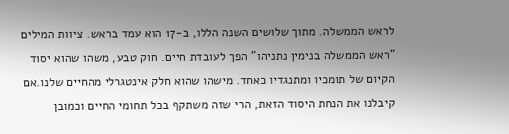לראש הממשלה. מתוך שלושים השנה הללו, ב-17 הוא עמד בראש. ציוות המילים "ראש הממשלה בנימין נתניהו" הפך לעובדת חיים. חוק טבע, משהו שהוא יסוד הקיום של תומכיו ומתנגדיו כאחד. מישהו שהוא חלק אינטגרלי מהחיים שלנו.אם קיבלנו את הנחת היסוד הזאת, הרי שזה משתקף בכל תחומי החיים וכמובן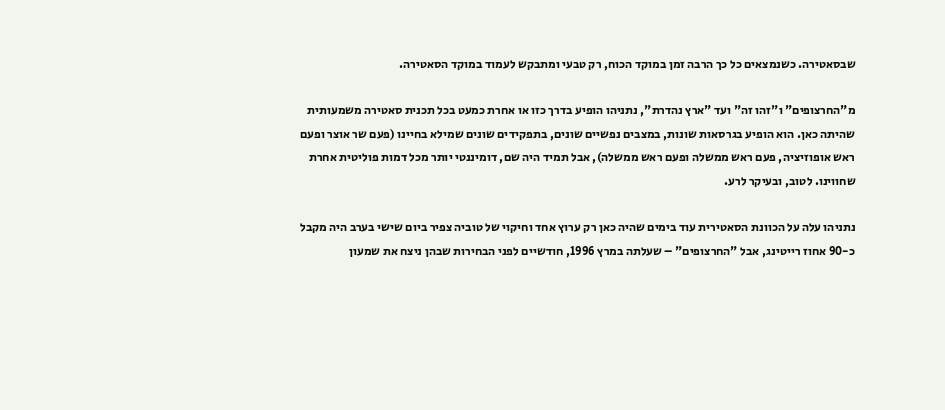שבסאטירה. כשנמצאים כל כך הרבה זמן במוקד הכוח, רק טבעי ומתבקש לעמוד במוקד הסאטירה.

מ"החרצופים" ו"זהו זה" ועד "ארץ נהדרת", נתניהו הופיע בדרך כזו או אחרת כמעט בכל תכנית סאטירה משמעותית שהיתה כאן. הוא הופיע בגרסאות שונות, במצבים נפשיים שונים, בתפקידים שונים שמילא בחיינו (פעם שר אוצר ופעם ראש אופוזיציה, פעם ראש ממשלה ופעם ראש ממשלה), אבל תמיד היה שם, דומיננטי יותר מכל דמות פוליטית אחרת שחווינו. לטוב, ובעיקר לרע.

נתניהו עלה על הכוונת הסאטירית עוד בימים שהיה כאן רק ערוץ אחד וחיקוי של טוביה צפיר ביום שישי בערב היה מקבל כ-90 אחוז רייטינג, אבל "החרצופים" – שעלתה במרץ 1996, חודשיים לפני הבחירות שבהן ניצח את שמעון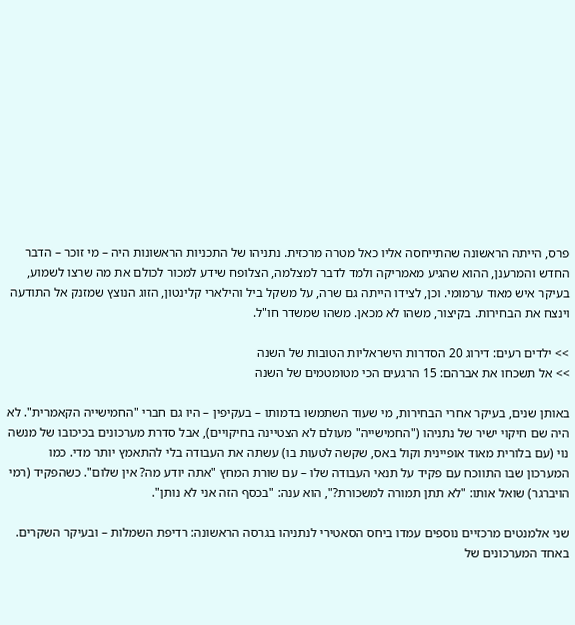פרס, הייתה הראשונה שהתייחסה אליו כאל מטרה מרכזית. נתניהו של התכניות הראשונות היה – מי זוכר – הדבר החדש והמרענן, ההוא שהגיע מאמריקה ולמד לדבר למצלמה, הצלופח שידע למכור לכולם את מה שרצו לשמוע, בעיקר איש מאוד ערמומי. וכן, לצידו הייתה גם שרה, על משקל ביל והילארי קלינטון, הזוג הנוצץ שמזנק אל התודעה וינצח את הבחירות. בקיצור, משהו לא מכאן. משהו שמשדר חו"ל.

>> ילדים רעים: דירוג 20 הסדרות הישראליות הטובות של השנה
>> אל תשכחו את אברהם: 15 הרגעים הכי מטומטמים של השנה

באותן שנים, בעיקר אחרי הבחירות, מי שעוד השתמשו בדמותו – בעקיפין – היו גם חברי "החמישייה הקאמרית". לא היה שם חיקוי ישיר של נתניהו ("החמישייה" מעולם לא הצטיינה בחיקויים), אבל סדרת מערכונים בכיכובו של מנשה נוי (עם בלורית מאוד אופיינית וקול באס, שקשה לטעות בו) עשתה את העבודה בלי להתאמץ יותר מדי. כמו המערכון שבו התווכח עם פקיד על תנאי העבודה שלו – עם שורת המחץ "אתה יודע מה? אין שלום". כשהפקיד (רמי הויברגר) שואל אותו: "לא תתן תמורה למשכורת?", הוא ענה: "בכסף הזה אני לא נותן".

שני אלמנטים מרכזיים נוספים עמדו ביחס הסאטירי לנתניהו בגרסה הראשונה: רדיפת השמלות – ובעיקר השקרים. באחד המערכונים של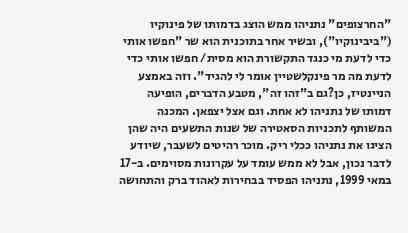"החרצופים" נתניהו ממש הוצג בדמותו של פינוקיו ("ביבינוקיו"), ובשיר אחר בתוכנית הוא שר "חפשו אותי כדי לדעת מי כנגד התקשורת הוא מסית/ חפשו אותי כדי לדעת מה מר פינקלשטיין אומר לי להגיד". וזה באמצע הניינטיז, כן?גם ב"זהו זה", מטבע הדברים, הופיעה דמותו של נתניהו לא אחת. וגם אצל יצפאן. המכנה המשותף לתכניות הסאטירה של שנות התשעים היה שהן הציגו את נתניהו ככלי ריק. מוכר רהיטים לשעבר, שיודע לדבר נכון, אבל לא ממש עומד על עקרונות מסוימים. ב-17 במאי 1999, נתניהו הפסיד בבחירות לאהוד ברק והתחושה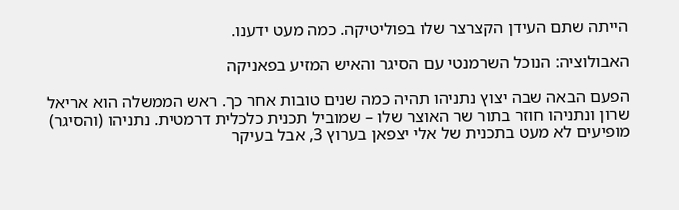הייתה שתם העידן הקצרצר שלו בפוליטיקה. כמה מעט ידענו.

האבולוציה: הנוכל השרמנטי עם הסיגר והאיש המזיע בפאניקה

הפעם הבאה שבה יצוץ נתניהו תהיה כמה שנים טובות אחר כך. ראש הממשלה הוא אריאל שרון ונתניהו חוזר בתור שר האוצר שלו – שמוביל תכנית כלכלית דרמטית. נתניהו (והסיגר) מופיעים לא מעט בתכנית של אלי יצפאן בערוץ 3, אבל בעיקר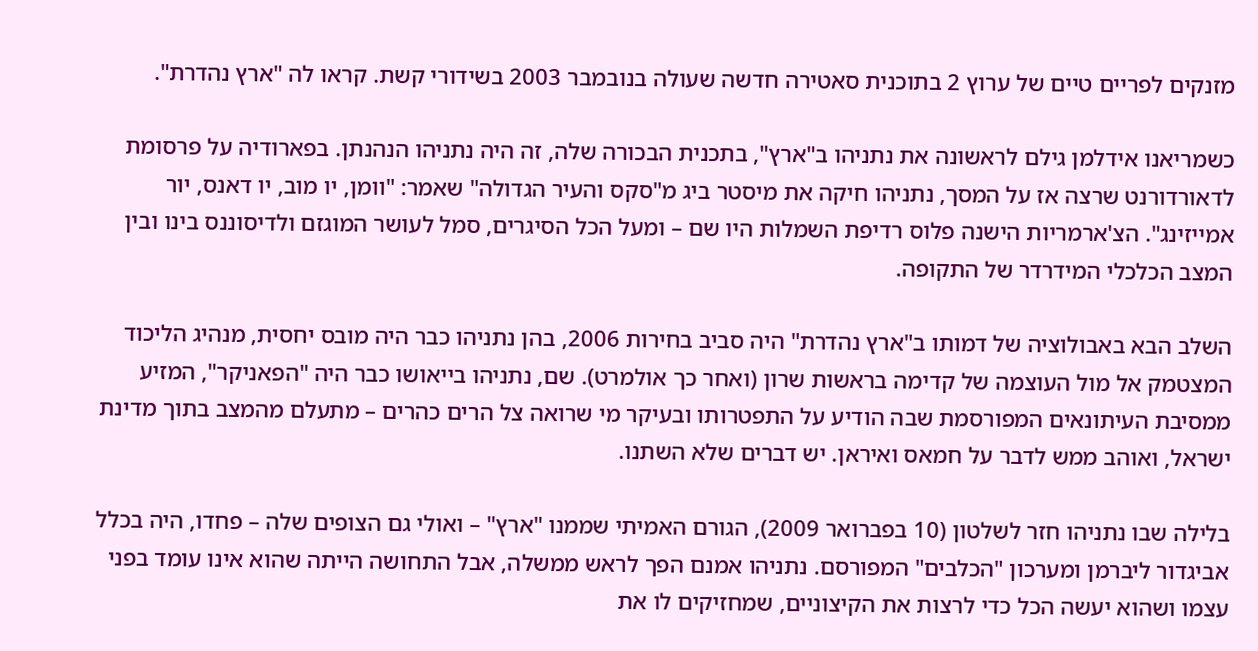מזנקים לפריים טיים של ערוץ 2 בתוכנית סאטירה חדשה שעולה בנובמבר 2003 בשידורי קשת. קראו לה "ארץ נהדרת".

כשמריאנו אידלמן גילם לראשונה את נתניהו ב"ארץ", בתכנית הבכורה שלה, זה היה נתניהו הנהנתן. בפארודיה על פרסומת לדאורדורנט שרצה אז על המסך, נתניהו חיקה את מיסטר ביג מ"סקס והעיר הגדולה" שאמר: "וומן, יו מוב, יו דאנס, יור אמייזינג". הצ'ארמריות הישנה פלוס רדיפת השמלות היו שם – ומעל הכל הסיגרים, סמל לעושר המוגזם ולדיסוננס בינו ובין המצב הכלכלי המידרדר של התקופה.

השלב הבא באבולוציה של דמותו ב"ארץ נהדרת" היה סביב בחירות 2006, בהן נתניהו כבר היה מובס יחסית, מנהיג הליכוד המצטמק אל מול העוצמה של קדימה בראשות שרון (ואחר כך אולמרט). שם, נתניהו בייאושו כבר היה "הפאניקר", המזיע ממסיבת העיתונאים המפורסמת שבה הודיע על התפטרותו ובעיקר מי שרואה צל הרים כהרים – מתעלם מהמצב בתוך מדינת ישראל, ואוהב ממש לדבר על חמאס ואיראן. יש דברים שלא השתנו.

בלילה שבו נתניהו חזר לשלטון (10 בפברואר 2009), הגורם האמיתי שממנו "ארץ" – ואולי גם הצופים שלה – פחדו, היה בכלל אביגדור ליברמן ומערכון "הכלבים" המפורסם. נתניהו אמנם הפך לראש ממשלה, אבל התחושה הייתה שהוא אינו עומד בפני עצמו ושהוא יעשה הכל כדי לרצות את הקיצוניים, שמחזיקים לו את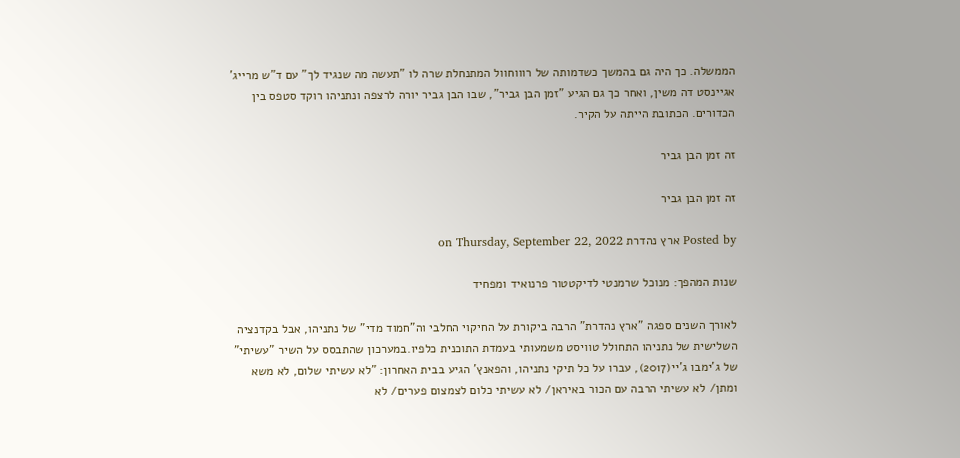הממשלה. כך היה גם בהמשך כשדמותה של רוווחוול המתנחלת שרה לו "תעשה מה שנגיד לך" עם ד"ש מרייג' אגיינסט דה משין, ואחר כך גם הגיע "זמן הבן גביר", שבו הבן גביר יורה לרצפה ונתניהו רוקד סטפס בין הכדורים. הכתובת הייתה על הקיר.

זה זמן הבן גביר

זה זמן הבן גביר

Posted by ארץ נהדרת on Thursday, September 22, 2022

שנות המהפך: מנוכל שרמנטי לדיקטטור פרנואיד ומפחיד

לאורך השנים ספגה "ארץ נהדרת" הרבה ביקורת על החיקוי החלבי וה"חמוד מדי" של נתניהו, אבל בקדנציה השלישית של נתניהו התחולל טוויסט משמעותי בעמדת התוכנית כלפיו.במערכון שהתבסס על השיר "עשיתי" של ג'ימבו ג'יי(2017), עברו על כל תיקי נתניהו, והפאנץ' הגיע בבית האחרון: "לא עשיתי שלום, לא משא ומתן/ לא עשיתי הרבה עם הכור באיראן/ לא עשיתי כלום לצמצום פערים/ לא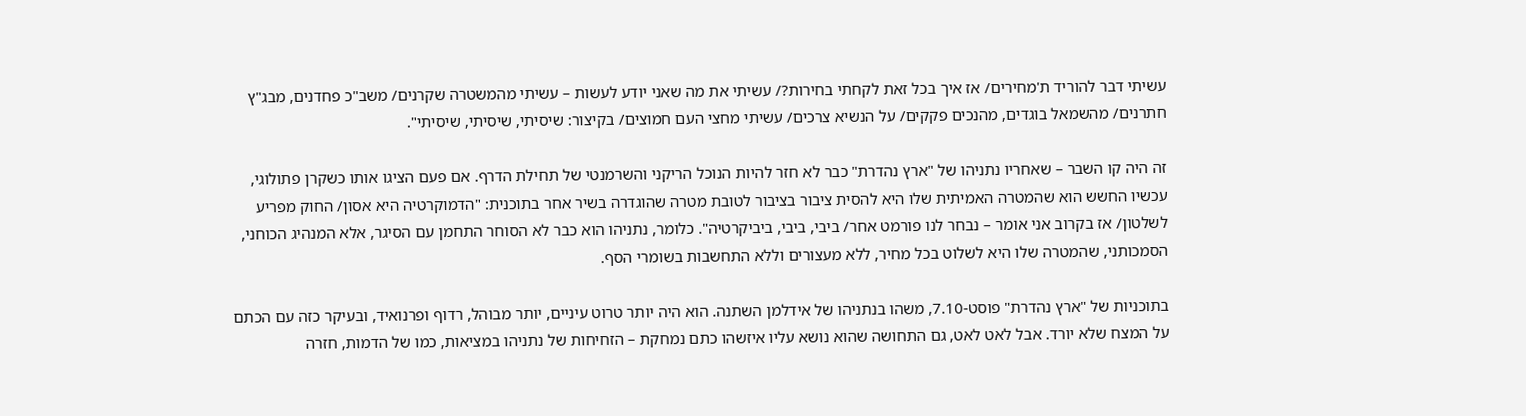עשיתי דבר להוריד ת'מחירים/ אז איך בכל זאת לקחתי בחירות?/ עשיתי את מה שאני יודע לעשות – עשיתי מהמשטרה שקרנים/ משב"כ פחדנים, מבג"ץ חתרנים/ מהשמאל בוגדים, מהנכים פקקים/ על הנשיא צרכים/ עשיתי מחצי העם חמוצים/ בקיצור: שיסיתי, שיסיתי, שיסיתי".

זה היה קו השבר – שאחריו נתניהו של "ארץ נהדרת" כבר לא חזר להיות הנוכל הריקני והשרמנטי של תחילת הדרף. אם פעם הציגו אותו כשקרן פתולוגי, עכשיו החשש הוא שהמטרה האמיתית שלו היא להסית ציבור בציבור לטובת מטרה שהוגדרה בשיר אחר בתוכנית: "הדמוקרטיה היא אסון/ החוק מפריע לשלטון/ אז בקרוב אני אומר – נבחר לנו פורמט אחר/ ביבי, ביבי, ביביקרטיה". כלומר, נתניהו הוא כבר לא הסוחר התחמן עם הסיגר, אלא המנהיג הכוחני, הסמכותני, שהמטרה שלו היא לשלוט בכל מחיר, ללא מעצורים וללא התחשבות בשומרי הסף.

בתוכניות של "ארץ נהדרת" פוסט-7.10, משהו בנתניהו של אידלמן השתנה. הוא היה יותר טרוט עיניים, יותר מבוהל, רדוף ופרנואיד, ובעיקר כזה עם הכתם על המצח שלא יורד. אבל לאט לאט, גם התחושה שהוא נושא עליו איזשהו כתם נמחקת – הזחיחות של נתניהו במציאות, כמו של הדמות, חזרה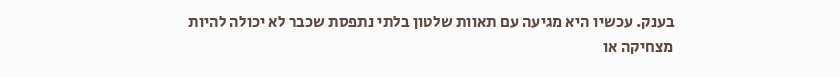בענק. עכשיו היא מגיעה עם תאוות שלטון בלתי נתפסת שכבר לא יכולה להיות מצחיקה או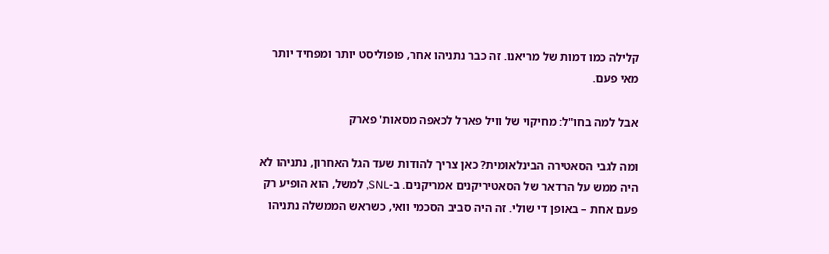קלילה כמו דמות של מריאנו. זה כבר נתניהו אחר, פופוליסט יותר ומפחיד יותר מאי פעם.

אבל למה בחו"ל: מחיקוי של וויל פארל לכאפה מסאות' פארק

ומה לגבי הסאטירה הבינלאומית? כאן צריך להודות שעד הגל האחרון, נתניהו לא היה ממש על הרדאר של הסאטיריקנים אמריקנים. ב-SNL, למשל, הוא הופיע רק פעם אחת – באופן די שולי. זה היה סביב הסכמי וואי, כשראש הממשלה נתניהו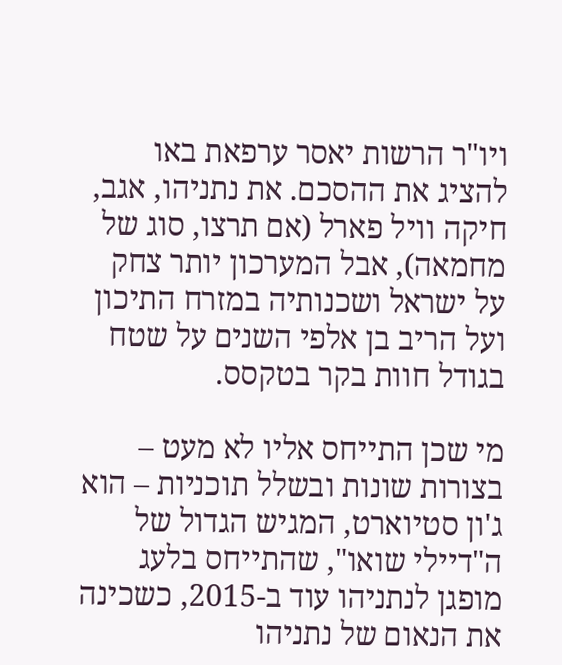ויו"ר הרשות יאסר ערפאת באו להציג את ההסכם. את נתניהו, אגב, חיקה וויל פארל (אם תרצו, סוג של מחמאה), אבל המערכון יותר צחק על ישראל ושכנותיה במזרח התיכון ועל הריב בן אלפי השנים על שטח בגודל חוות בקר בטקסס.

מי שכן התייחס אליו לא מעט – בצורות שונות ובשלל תוכניות – הוא ג'ון סטיוארט, המגיש הגדול של ה"דיילי שואו", שהתייחס בלעג מופגן לנתניהו עוד ב-2015, כשכינה את הנאום של נתניהו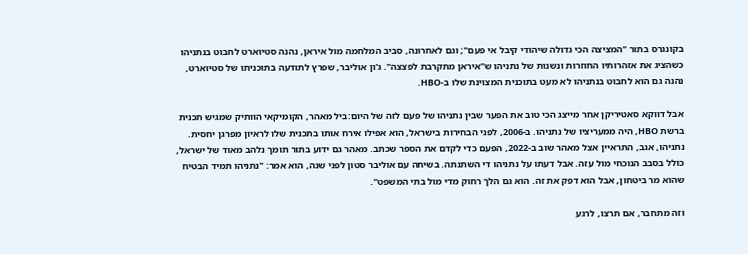בקונגרס בתור "המציצה הכי גדולה שיהודי קיבל אי פעם"; וגם לאחרונה, סביב המלחמה מול איראן, נהנה סטיוארט לחבוט בנתניהו כשהציג את אזהרותיו החוזרות ונשנות של נתניהו ש"איראן מתקרבת לפצצה". ג'ון אוליבר, שפרץ לתודעה בתוכניתו של סטיוארט, נהנה גם הוא לחבוט בנתניהו לא מעט בתוכנית המצוינת שלו ב-HBO.

אבל דווקא סאטיריקן אחר מייצג הכי טוב את הפער שבין נתניהו של פעם לזה של היום:ביל מאהר, הקומיקאי הוותיק שמגיש תכנית ברשת HBO, היה ממעריציו של נתניהו. ב-2006, לפני הבחירות בישראל, הוא אפילו אירח אותו בתכנית שלו לראיון מפרגן יחסית. נתניהו, אגב, התראיין אצל מאהר שוב ב-2022, הפעם כדי לקדם את הספר שכתב. מאהר גם ידוע בתור תומך נלהב מאוד של ישראל, כולל בסבב הנוכחי מול עזה. אבל דעתו על נתניהו די השתנתה. בשיחה עם אוליבר סטון לפני שנה, הוא אמר: "נתניהו תמיד הבטיח שהוא מר ביטחון, אבל הוא דפק את זה. הוא גם הלך רחוק מדי מול בתי המשפט".

וזה מתחבר, אם תרצו, לרגע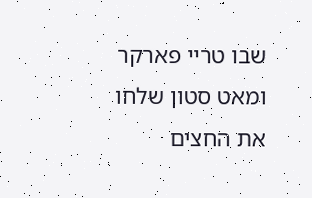שבו טריי פארקר ומאט סטון שלחו את החצים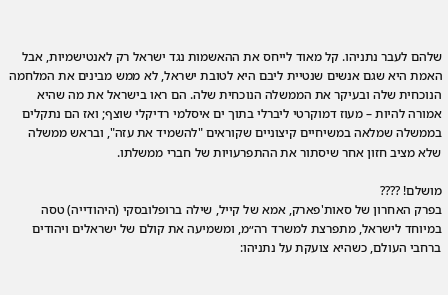שלהם לעבר נתניהו. קל מאוד לייחס את ההאשמות נגד ישראל רק לאנטישמיות, אבל האמת היא שגם אנשים שנטיית ליבם היא לטובת ישראל, לא ממש מבינים את המלחמה הנוכחית שלה ובעיקר את הממשלה הנוכחית שלה. הם ראו בישראל את מה שהיא אמורה להיות – מעוז דמוקרטי ליברלי בתוך ים איסלמי רדיקלי שוצף; ואז הם נתקלים בממשלה שמלאה במשיחיים קיצוניים שקוראים "להשמיד את עזה", ובראש ממשלה שלא מציב חזון אחר שיסתור את ההתפרעויות של חברי ממשלתו.

מושלם! ????
בפרק האחרון של סאות'פארק, אמא של קייל, שילה ברופלובסקי (היהודייה) טסה במיוחד לישראל, מתפרצת למשרד רה״מ, ומשמיעה את קולם של ישראלים ויהודים ברחבי העולם, כשהיא צועקת על נתניהו: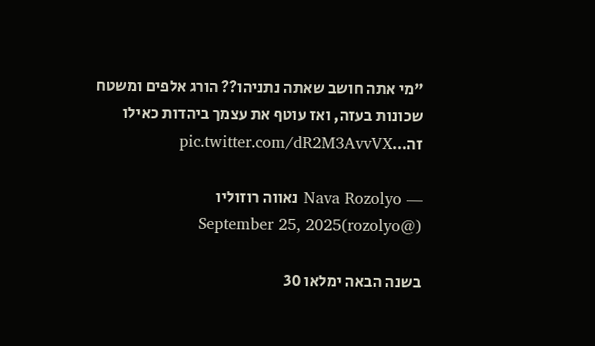"מי אתה חושב שאתה נתניהו?? הורג אלפים ומשטח שכונות בעזה, ואז עוטף את עצמך ביהדות כאילו זה…pic.twitter.com/dR2M3AvvVX

— Nava Rozolyo נאווה רוזוליו (@rozolyo)September 25, 2025

בשנה הבאה ימלאו 30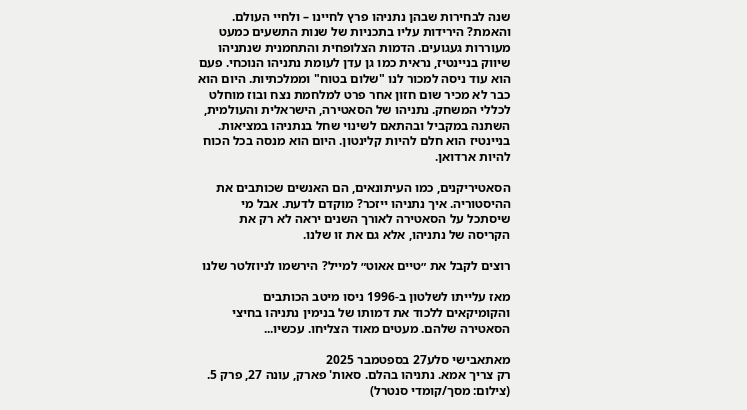שנה לבחירות שבהן נתניהו פרץ לחיינו – ולחיי העולם. והאמת? הירידות עליו בתכניות של שנות התשעים כמעט מעוררות געגועים. הדמות הצלופחית והתחמנית שנתניהו שיווק בניינטיז, נראית כמו גן עדן לעומת נתניהו הנוכחי. פעם הוא עוד ניסה למכור לנו "שלום בטוח" וממלכתיות. היום הוא כבר לא מכיר שום חזון אחר פרט למלחמת נצח ובוז מוחלט לכללי המשחק. נתניהו של הסאטירה, הישראלית והעולמית, השתנה במקביל ובהתאם לשינוי שחל בנתניהו במציאות. בניינטיז הוא חלם להיות קלינטון. היום הוא מנסה בכל הכוח להיות ארדואן.

הסאטיריקנים, כמו העיתונאים, הם האנשים שכותבים את ההיסטוריה. איך נתניהו ייזכר? מוקדם לדעת. אבל מי שיסתכל על הסאטירה לאורך השנים יראה לא רק את הקריסה של נתניהו, אלא גם את זו שלנו.

רוצים לקבל את ״טיים אאוט״ למייל? הירשמו לניוזלטר שלנו

מאז עלייתו לשלטון ב-1996 ניסו מיטב הכותבים והקומיקאים ללכוד את דמותו של בנימין נתניהו בחיצי הסאטירה שלהם. מעטים מאוד הצליחו. עכשיו...

מאתאבישי סלע27 בספטמבר 2025
רק צריך אמא. נתניהו בהלם. סאות' פארק, עונה 27, פרק 5. (צילום: מסך/קומדי סנטרל)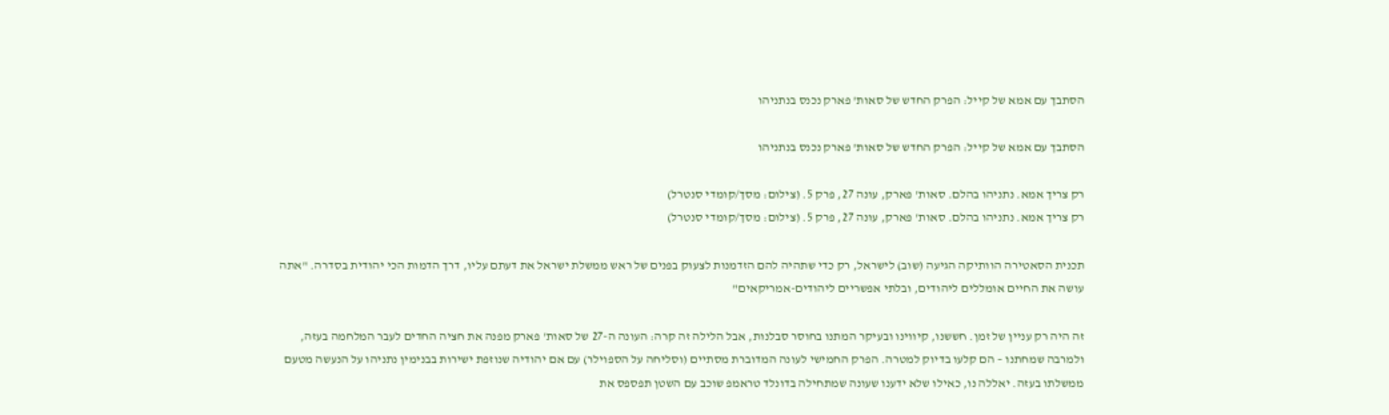הסתבך עם אמא של קייל: הפרק החדש של סאות' פארק נכנס בנתניהו

הסתבך עם אמא של קייל: הפרק החדש של סאות' פארק נכנס בנתניהו

רק צריך אמא. נתניהו בהלם. סאות' פארק, עונה 27, פרק 5. (צילום: מסך/קומדי סנטרל)
רק צריך אמא. נתניהו בהלם. סאות' פארק, עונה 27, פרק 5. (צילום: מסך/קומדי סנטרל)

תכנית הסאטירה הוותיקה הגיעה (שוב) לישראל, רק כדי שתהיה להם הזדמנות לצעוק בפנים של ראש ממשלת ישראל את דעתם עליו, דרך הדמות הכי יהודית בסדרה. "אתה עושה את החיים אומללים ליהודים, ובלתי אפשריים ליהודים-אמריקאים"

זה היה רק עניין של זמן. חששנו, קיווינו ובעיקר המתנו בחוסר סבלנות, אבל הלילה זה קרה: העונה ה-27 של סאות' פארק מפנה את חציה החדים לעבר המלחמה בעזה, ולמרבה שמחתנו – הם קלעו בדיוק למטרה. הפרק החמישי לעונה המדוברת מסתיים (וסליחה על הספוילר) עם אם יהודיה שנוזפת ישירות בבנימין נתניהו על הנעשה מטעם ממשלתו בעזה. יאללה נו, כאילו שלא ידענו שעונה שמתחילה בדונלד טראמפ שוכב עם השטן תפספס את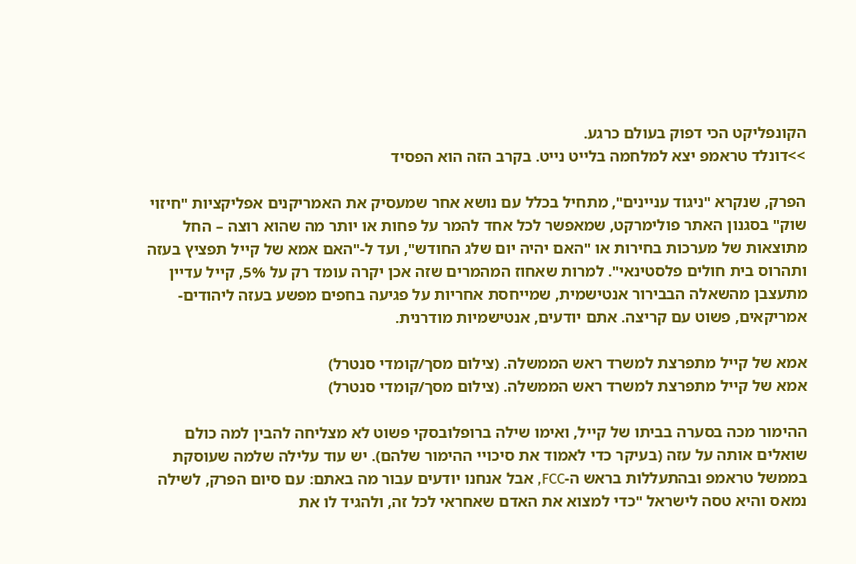הקונפליקט הכי דפוק בעולם כרגע.
>>דונלד טראמפ יצא למלחמה בלייט נייט. בקרב הזה הוא הפסיד

הפרק, שנקרא "ניגוד עניינים", מתחיל בכלל עם נושא אחר שמעסיק את האמריקנים אפליקציות "חיזוי שוק" בסגנון האתר פולימרקט, שמאפשר לכל אחד להמר על פחות או יותר מה שהוא רוצה – החל מתוצאות של מערכות בחירות או "האם יהיה יום שלג החודש", ועד ל-"האם אמא של קייל תפציץ בעזה ותהרוס בית חולים פלסטינאי". למרות שאחוז המהמרים שזה אכן יקרה עומד רק על 5%, קייל עדיין מתעצבן מהשאלה הבבירור אנטישמית, שמייחסת אחריות על פגיעה בחפים מפשע בעזה ליהודים-אמריקאים, פשוט עם קריצה. אתם יודעים, אנטישמיות מודרנית.

אמא של קייל מתפרצת למשרד ראש הממשלה. (צילום מסך/קומדי סנטרל)
אמא של קייל מתפרצת למשרד ראש הממשלה. (צילום מסך/קומדי סנטרל)

ההימור מכה בסערה בביתו של קייל, ואימו שילה ברופלובסקי פשוט לא מצליחה להבין למה כולם שואלים אותה על עזה (בעיקר כדי לאמוד את סיכויי ההימור שלהם). יש עוד עלילה שלמה שעוסקת בממשל טראמפ ובהתעללות בראש ה-FCC, אבל אנחנו יודעים עבור מה באתם: עם סיום הפרק, לשילה נמאס והיא טסה לישראל "כדי למצוא את האדם שאחראי לכל זה, ולהגיד לו את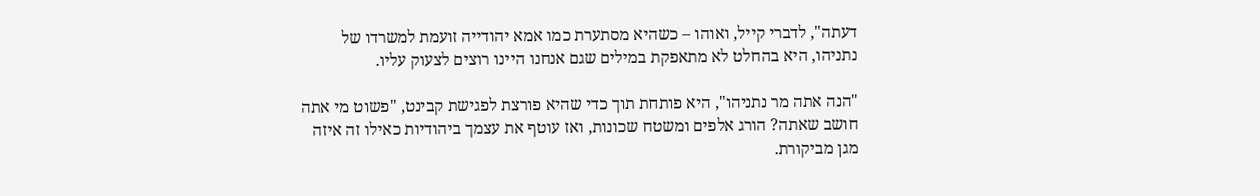דעתה", לדברי קייל, ואוהו – כשהיא מסתערת כמו אמא יהודייה זועמת למשרדו של נתניהו, היא בהחלט לא מתאפקת במילים שגם אנחנו היינו רוצים לצעוק עליו.

"הנה אתה מר נתניהו", היא פותחת תוך כדי שהיא פורצת לפגישת קבינט, "פשוט מי אתה חושב שאתה? הורג אלפים ומשטח שכונות, ואז עוטף את עצמך ביהודיות כאילו זה איזה מגן מביקורת.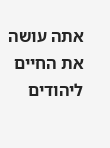אתה עושה את החיים ליהודים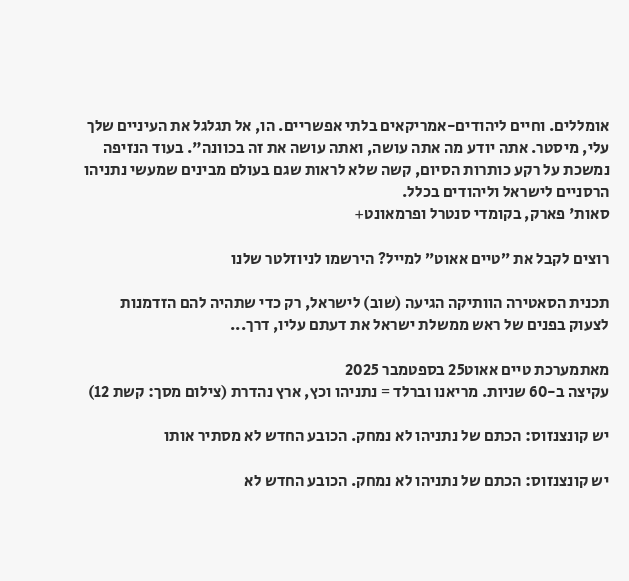אומללים. וחיים ליהודים-אמריקאים בלתי אפשריים. הו, אל תגלגל את העיניים שלך עלי, מיסטר. אתה יודע מה אתה עושה, ואתה עושה את זה בכוונה". בעוד הנזיפה נמשכת על רקע כותרות הסיום, קשה שלא לראות שגם בעולם מבינים שמעשי נתניהו הרסניים לישראל וליהודים בכלל.
סאות' פארק, בקומדי סנטרל ופרמאונט+

רוצים לקבל את ״טיים אאוט״ למייל? הירשמו לניוזלטר שלנו

תכנית הסאטירה הוותיקה הגיעה (שוב) לישראל, רק כדי שתהיה להם הזדמנות לצעוק בפנים של ראש ממשלת ישראל את דעתם עליו, דרך...

מאתמערכת טיים אאוט25 בספטמבר 2025
עקיצה ב-60 שניות. מריאנו וברלד = נתניהו וכץ, ארץ נהדרת (צילום מסך: קשת 12)

יש קונצנזוס: הכתם של נתניהו לא נמחק. הכובע החדש לא מסתיר אותו

יש קונצנזוס: הכתם של נתניהו לא נמחק. הכובע החדש לא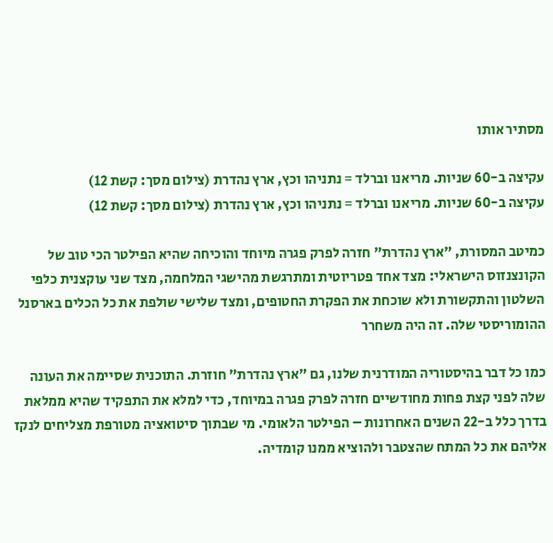מסתיר אותו

עקיצה ב-60 שניות. מריאנו וברלד = נתניהו וכץ, ארץ נהדרת (צילום מסך: קשת 12)
עקיצה ב-60 שניות. מריאנו וברלד = נתניהו וכץ, ארץ נהדרת (צילום מסך: קשת 12)

כמיטב המסורת, "ארץ נהדרת" חזרה לפרק פגרה מיוחד והוכיחה שהיא הפילטר הכי טוב של הקונצנזוס הישראלי: מצד אחד פטריוטית ומתרגשת מהישגי המלחמה, מצד שני עוקצנית כלפי השלטון והתקשורת ולא שוכחת את הפקרת החטופים, ומצד שלישי שולפת את כל הכלים בארסנל ההומוריסטי שלה. זה היה משחרר

כמו כל דבר בהיסטוריה המודרנית שלנו, גם "ארץ נהדרת" חוזרת. התוכנית שסיימה את העונה שלה לפני קצת פחות מחודשיים חזרה לפרק פגרה במיוחד, כדי למלא את התפקיד שהיא ממלאת בדרך כלל ב-22 השנים האחרונות – הפילטר הלאומי. מי שבתוך סיטואציה מטורפת מצליחים לנקז אליהם את כל המתח שהצטבר ולהוציא ממנו קומדיה.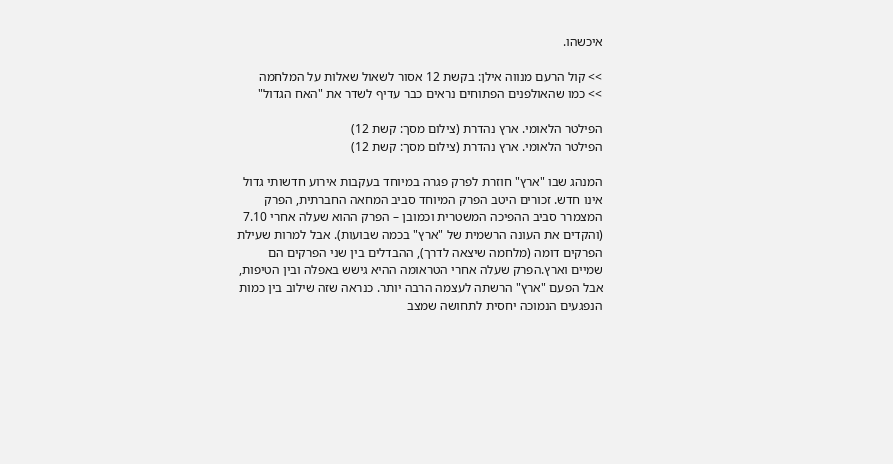איכשהו.

>> קול הרעם מנווה אילן: בקשת 12 אסור לשאול שאלות על המלחמה
>> כמו שהאולפנים הפתוחים נראים כבר עדיף לשדר את "האח הגדול"

הפילטר הלאומי. ארץ נהדרת (צילום מסך: קשת 12)
הפילטר הלאומי. ארץ נהדרת (צילום מסך: קשת 12)

המנהג שבו "ארץ" חוזרת לפרק פגרה במיוחד בעקבות אירוע חדשותי גדול אינו חדש. זכורים היטב הפרק המיוחד סביב המחאה החברתית, הפרק המצמרר סביב ההפיכה המשטרית וכמובן – הפרק ההוא שעלה אחרי 7.10 (והקדים את העונה הרשמית של "ארץ" בכמה שבועות). אבל למרות שעילת הפרקים דומה (מלחמה שיצאה לדרך), ההבדלים בין שני הפרקים הם שמיים וארץ.הפרק שעלה אחרי הטראומה ההיא גישש באפלה ובין הטיפות, אבל הפעם "ארץ" הרשתה לעצמה הרבה יותר. כנראה שזה שילוב בין כמות הנפגעים הנמוכה יחסית לתחושה שמצב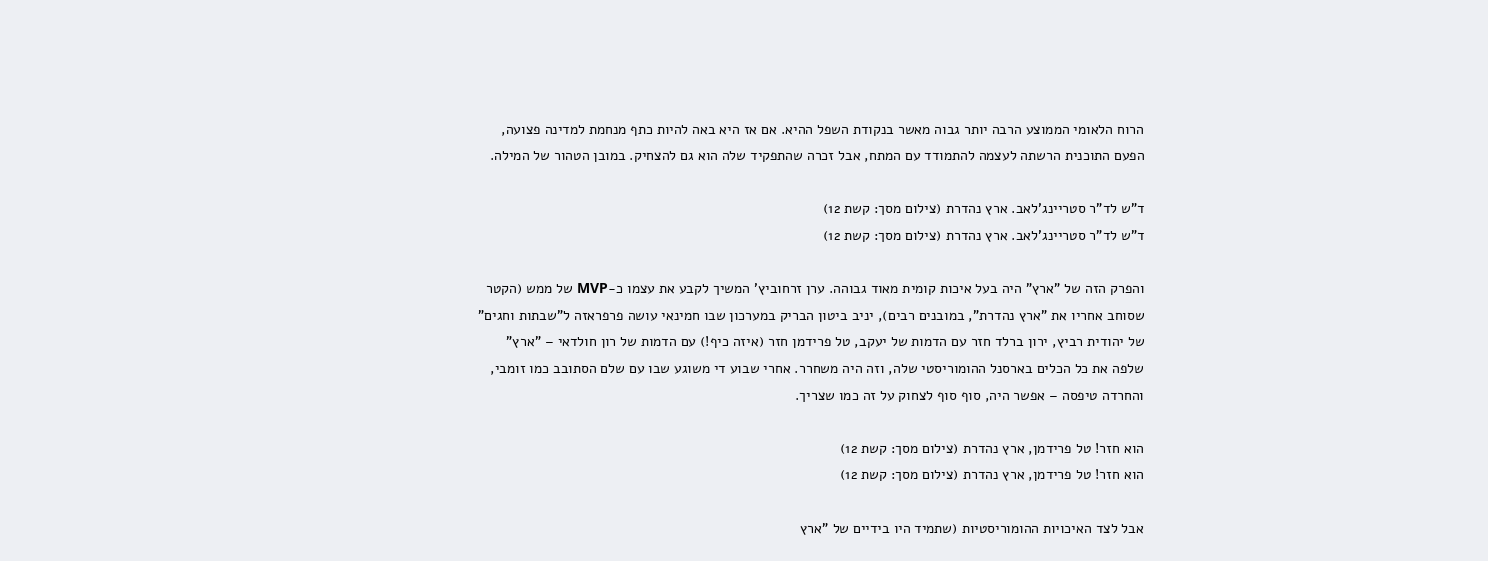הרוח הלאומי הממוצע הרבה יותר גבוה מאשר בנקודת השפל ההיא. אם אז היא באה להיות כתף מנחמת למדינה פצועה, הפעם התוכנית הרשתה לעצמה להתמודד עם המתח, אבל זכרה שהתפקיד שלה הוא גם להצחיק. במובן הטהור של המילה.

ד"ש לד"ר סטריינג'לאב. ארץ נהדרת (צילום מסך: קשת 12)
ד"ש לד"ר סטריינג'לאב. ארץ נהדרת (צילום מסך: קשת 12)

והפרק הזה של "ארץ" היה בעל איכות קומית מאוד גבוהה. ערן זרחוביץ' המשיך לקבע את עצמו כ-MVP של ממש (הקטר שסוחב אחריו את "ארץ נהדרת", במובנים רבים), יניב ביטון הבריק במערכון שבו חמינאי עושה פרפראזה ל"שבתות וחגים" של יהודית רביץ, ירון ברלד חזר עם הדמות של יעקב, טל פרידמן חזר (איזה כיף!) עם הדמות של רון חולדאי – "ארץ" שלפה את כל הכלים בארסנל ההומוריסטי שלה, וזה היה משחרר. אחרי שבוע די משוגע שבו עם שלם הסתובב כמו זומבי, והחרדה טיפסה – אפשר היה, סוף סוף לצחוק על זה כמו שצריך.

הוא חזר! טל פרידמן, ארץ נהדרת (צילום מסך: קשת 12)
הוא חזר! טל פרידמן, ארץ נהדרת (צילום מסך: קשת 12)

אבל לצד האיכויות ההומוריסטיות (שתמיד היו בידיים של "ארץ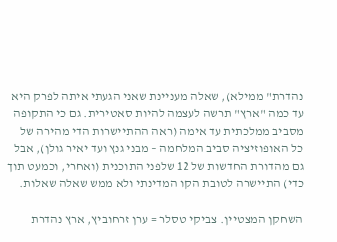נהדרת" ממילא), שאלה מעניינת שאני הגעתי איתה לפרק היא עד כמה "ארץ" תרשה לעצמה להיות סאטירית. גם כי התקופה מסביב ממלכתית עד אימה (ראה ההתיישרות הדי מהירה של כל האופוזיציה סביב המלחמה – מבני גנץ ועד יאיר גולן), אבל גם מהדורת החדשות של 12 שלפני התוכנית (ואחרי, וכמעט תוך כדי) התיישרה לטובת הקו המדינתי ולא ממש שאלה שאלות.

השחקן המצטיין. צביקי טסלר = ערן זרחוביץ, ארץ נהדרת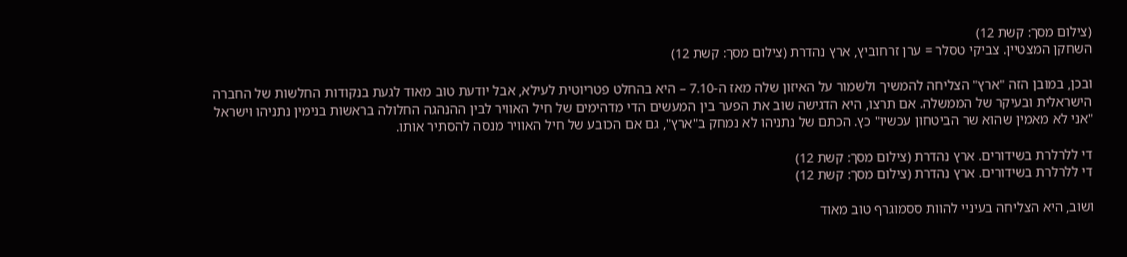(צילום מסך: קשת 12)
השחקן המצטיין. צביקי טסלר = ערן זרחוביץ, ארץ נהדרת (צילום מסך: קשת 12)

ובכן, במובן הזה "ארץ" הצליחה להמשיך ולשמור על האיזון שלה מאז ה-7.10 – היא בהחלט פטריוטית לעילא, אבל יודעת טוב מאוד לגעת בנקודות החלשות של החברה הישראלית ובעיקר של הממשלה. אם תרצו, היא הדגישה שוב את הפער בין המעשים הדי מדהימים של חיל האוויר לבין ההנהגה החלולה בראשות בנימין נתניהו וישראל "אני לא מאמין שהוא שר הביטחון עכשיו" כץ. הכתם של נתניהו לא נמחק ב"ארץ", גם אם הכובע של חיל האוויר מנסה להסתיר אותו.

די ללרלרת בשידורים. ארץ נהדרת (צילום מסך: קשת 12)
די ללרלרת בשידורים. ארץ נהדרת (צילום מסך: קשת 12)

ושוב, היא הצליחה בעיניי להוות ססמוגרף טוב מאוד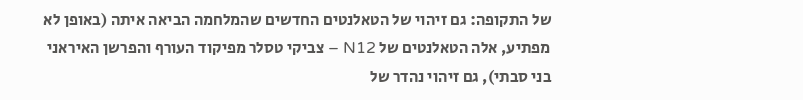של התקופה: גם זיהוי של הטאלנטים החדשים שהמלחמה הביאה איתה (באופן לא מפתיע, אלה הטאלנטים של N12 – צביקי טסלר מפיקוד העורף והפרשן האיראני בני סבתי), גם זיהוי נהדר של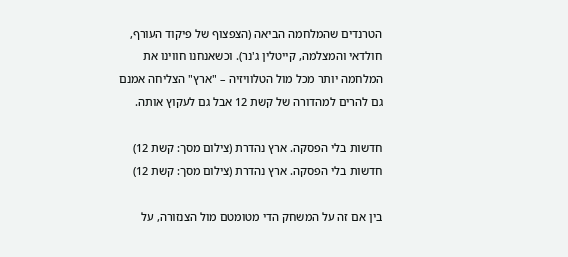הטרנדים שהמלחמה הביאה (הצפצוף של פיקוד העורף, חולדאי והמצלמה, קייטלין ג'נר). וכשאנחנו חווינו את המלחמה יותר מכל מול הטלוויזיה – "ארץ" הצליחה אמנם גם להרים למהדורה של קשת 12 אבל גם לעקוץ אותה.

חדשות בלי הפסקה. ארץ נהדרת (צילום מסך: קשת 12)
חדשות בלי הפסקה. ארץ נהדרת (צילום מסך: קשת 12)

בין אם זה על המשחק הדי מטומטם מול הצנזורה, על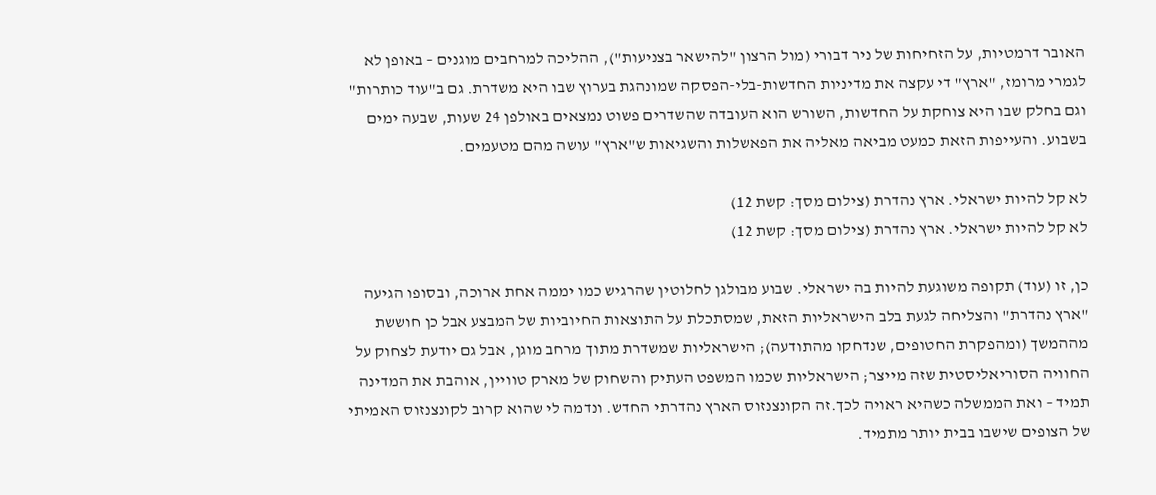האובר דרמטיות, על הזחיחות של ניר דבורי (מול הרצון "להישאר בצניעות"), ההליכה למרחבים מוגנים – באופן לא לגמרי מרומז, "ארץ" די עקצה את מדיניות החדשות-בלי-הפסקה שמונהגת בערוץ שבו היא משדרת. גם ב"עוד כותרות" וגם בחלק שבו היא צוחקת על החדשות, השורש הוא העובדה שהשדרים פשוט נמצאים באולפן 24 שעות, שבעה ימים בשבוע. והעייפות הזאת כמעט מביאה מאליה את הפאשלות והשגיאות ש"ארץ" עושה מהם מטעמים.

לא קל להיות ישראלי. ארץ נהדרת (צילום מסך: קשת 12)
לא קל להיות ישראלי. ארץ נהדרת (צילום מסך: קשת 12)

כן, זו (עוד) תקופה משוגעת להיות בה ישראלי. שבוע מבולגן לחלוטין שהרגיש כמו יממה אחת ארוכה, ובסופו הגיעה "ארץ נהדרת" והצליחה לגעת בלב הישראליות הזאת, שמסתכלת על התוצאות החיוביות של המבצע אבל כן חוששת מההמשך (ומהפקרת החטופים, שנדחקו מהתודעה); הישראליות שמשדרת מתוך מרחב מוגן, אבל גם יודעת לצחוק על החוויה הסוריאליסטית שזה מייצר; הישראליות שכמו המשפט העתיק והשחוק של מארק טוויין, אוהבת את המדינה תמיד – ואת הממשלה כשהיא ראויה לכך.זה הקונצנזוס הארץ נהדרתי החדש. ונדמה לי שהוא קרוב לקונצנזוס האמיתי של הצופים שישבו בבית יותר מתמיד.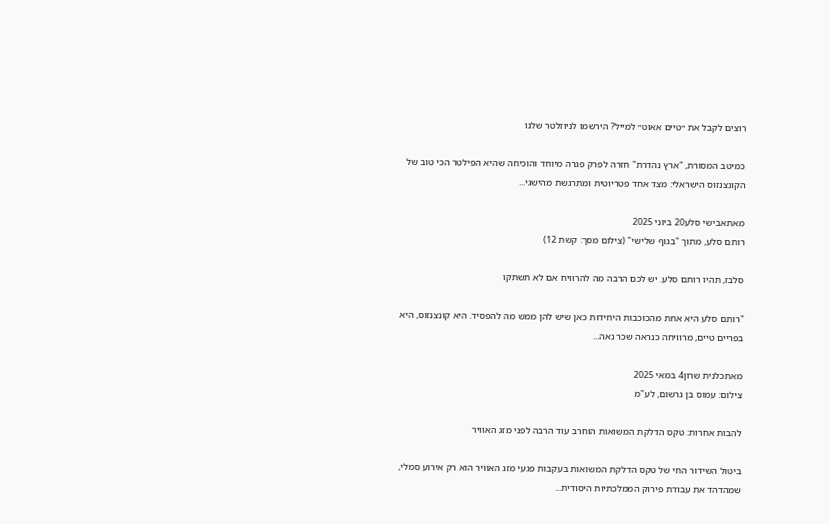רוצים לקבל את ״טיים אאוט״ למייל? הירשמו לניוזלטר שלנו

כמיטב המסורת, "ארץ נהדרת" חזרה לפרק פגרה מיוחד והוכיחה שהיא הפילטר הכי טוב של הקונצנזוס הישראלי: מצד אחד פטריוטית ומתרגשת מהישגי...

מאתאבישי סלע20 ביוני 2025
רותם סלע, מתוך "בגוף שלישי" (צילום מסך: קשת 12)

סלבז, תהיו רותם סלע. יש לכם הרבה מה להרוויח אם לא תשתקו

"רותם סלע היא אחת מהכוכבות היחידות כאן שיש להן ממש מה להפסיד. היא קונצנזוס, היא בפריים טיים, מרוויחה כנראה שכר נאה...

מאתכלנית שרון4 במאי 2025
צילום: עמוס בן גרשום, לע"מ

להבות אחרות: טקס הדלקת המשואות הוחרב עוד הרבה לפני מזג האוויר

ביטול השידור החי של טקס הדלקת המשואות בעקבות פגעי מזג האוויר הוא רק אירוע סמלי, שמהדהד את עבודת פירוק הממלכתיות היסודית...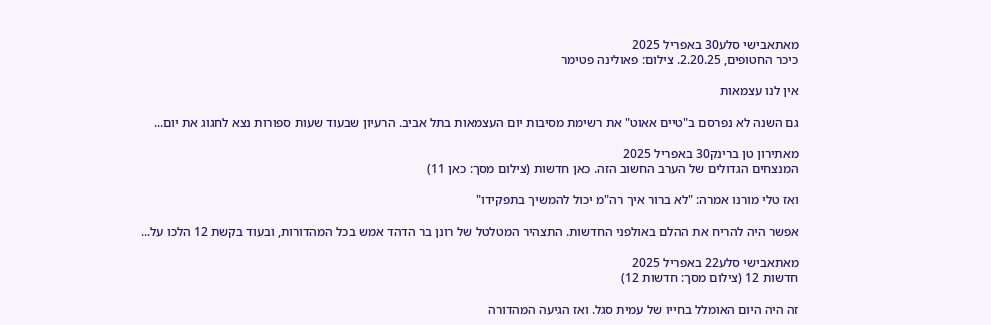מאתאבישי סלע30 באפריל 2025
כיכר החטופים, 2.20.25. צילום: פאולינה פטימר

אין לנו עצמאות

גם השנה לא נפרסם ב"טיים אאוט" את רשימת מסיבות יום העצמאות בתל אביב. הרעיון שבעוד שעות ספורות נצא לחגוג את יום...

מאתירון טן ברינק30 באפריל 2025
המנצחים הגדולים של הערב החשוב הזה. כאן חדשות (צילום מסך: כאן 11)

ואז טלי מורנו אמרה: "לא ברור איך רה"מ יכול להמשיך בתפקידו"

אפשר היה להריח את ההלם באולפני החדשות. התצהיר המטלטל של רונן בר הדהד אמש בכל המהדורות, ובעוד בקשת 12 הלכו על...

מאתאבישי סלע22 באפריל 2025
חדשות 12 (צילום מסך: חדשות 12)

זה היה היום האומלל בחייו של עמית סגל. ואז הגיעה המהדורה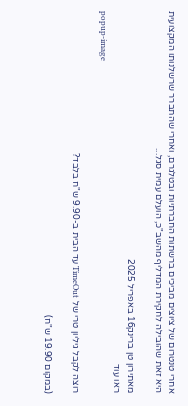אחרי טנטרום של ציוצים מביכים ברשתות החברתיות ובטלגרם, ואחרי שהתברר שרשלנותו המקצועית היא זאת שהובילה לחקירת המדליף מהשב"כ, הועלם עמית סגל...

מאתירון טן ברינק16 באפריל 2025
ראו עוד
popup-image

רוצה לקבל גיליון טרי של TimeOut עד הבית ב-9.90 ש"ח בלבד?

(במקום 19.90 ש"ח)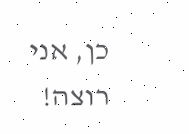כן, אני רוצה!